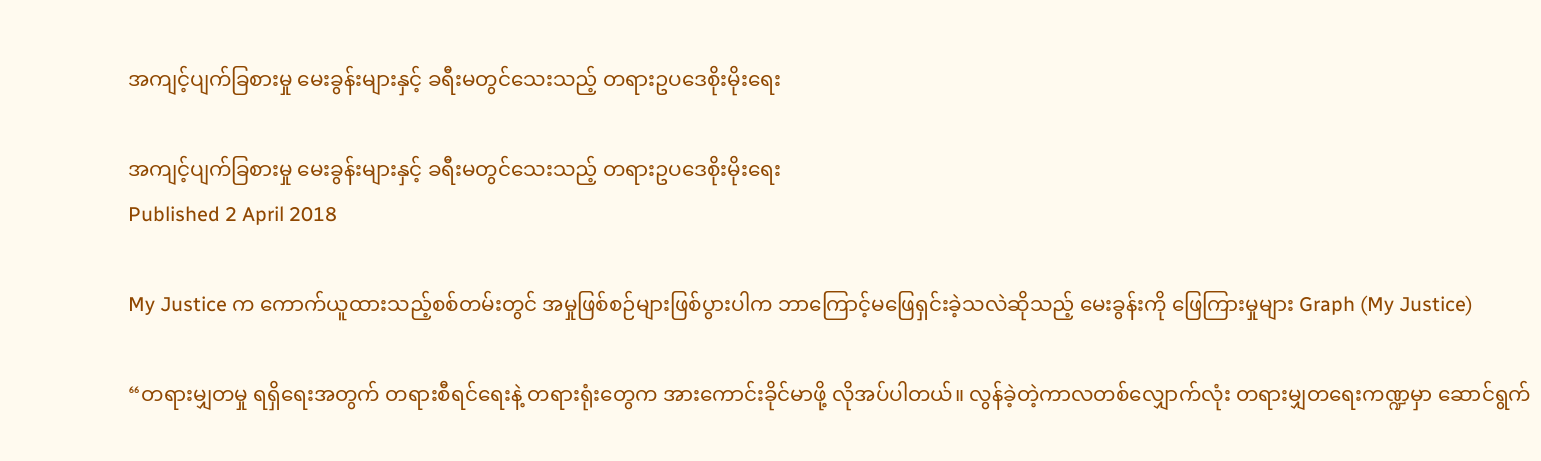အကျင့်ပျက်ခြစားမှု မေးခွန်းများနှင့် ခရီးမတွင်သေးသည့် တရားဥပဒေစိုးမိုးရေး

အကျင့်ပျက်ခြစားမှု မေးခွန်းများနှင့် ခရီးမတွင်သေးသည့် တရားဥပဒေစိုးမိုးရေး
Published 2 April 2018

My Justice က ကောက်ယူထားသည့်စစ်တမ်းတွင် အမှုဖြစ်စဉ်များဖြစ်ပွားပါက ဘာကြောင့်မဖြေရှင်းခဲ့သလဲဆိုသည့် မေးခွန်းကို ဖြေကြားမှုများ Graph (My Justice)

“တရားမျှတမှု ရရှိရေးအတွက် တရားစီရင်ရေးနဲ့ တရားရုံးတွေက အားကောင်းခိုင်မာဖို့ လိုအပ်ပါတယ်။ လွန်ခဲ့တဲ့ကာလတစ်လျှောက်လုံး တရားမျှတရေးကဏ္ဍမှာ ဆောင်ရွက်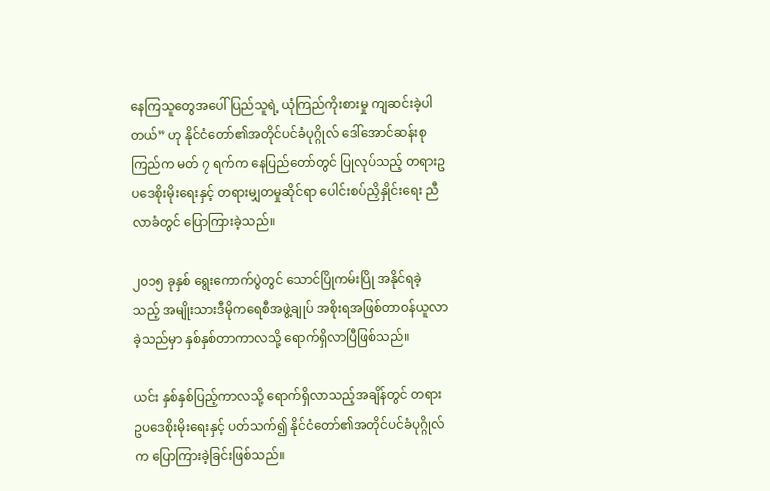နေကြသူတွေအပေါ် ပြည်သူရဲ့ ယုံကြည်ကိုးစားမှု ကျဆင်းခဲ့ပါတယ်” ဟု နိုင်ငံတော်၏အတိုင်ပင်ခံပုဂ္ဂိုလ် ဒေါ်အောင်ဆန်းစုကြည်က မတ် ၇ ရက်က နေပြည်တော်တွင် ပြုလုပ်သည့် တရားဥပဒေစိုးမိုးရေးနှင့် တရားမျှတမှုဆိုင်ရာ ပေါင်းစပ်ညှိနှိုင်းရေး ညီလာခံတွင် ပြောကြားခဲ့သည်။

၂၀၁၅ ခုနှစ် ရွေးကောက်ပွဲတွင် သောင်ပြိုကမ်းပြို အနိုင်ရခဲ့သည့် အမျိုးသားဒီမိုကရေစီအဖွဲ့ချုပ် အစိုးရအဖြစ်တာဝန်ယူလာခဲ့သည်မှာ နှစ်နှစ်တာကာလသို့ ရောက်ရှိလာပြီဖြစ်သည်။

ယင်း နှစ်နှစ်ပြည့်ကာလသို့ ရောက်ရှိလာသည့်အချိန်တွင် တရားဥပဒေစိုးမိုးရေးနှင့် ပတ်သက်၍ နိုင်ငံတော်၏အတိုင်ပင်ခံပုဂ္ဂိုလ်က ပြောကြားခဲ့ခြင်းဖြစ်သည်။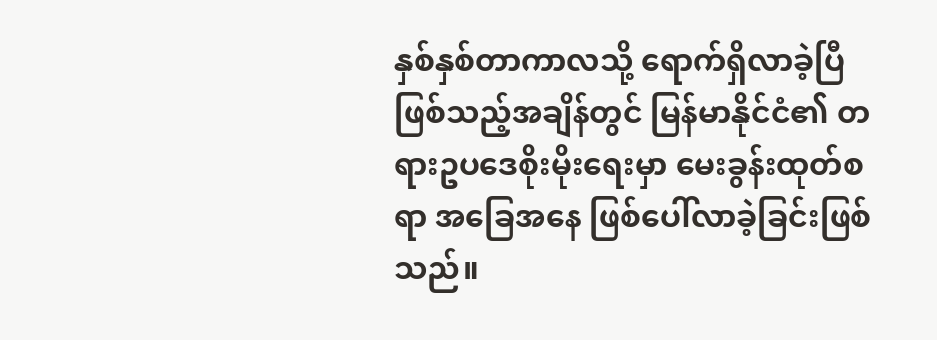နှစ်နှစ်တာကာလသို့ ရောက်ရှိလာခဲ့ပြီဖြစ်သည့်အချိန်တွင် မြန်မာနိုင်ငံ၏ တရားဥပဒေစိုးမိုးရေးမှာ မေးခွန်းထုတ်စရာ အခြေအနေ ဖြစ်ပေါ်လာခဲ့ခြင်းဖြစ်သည်။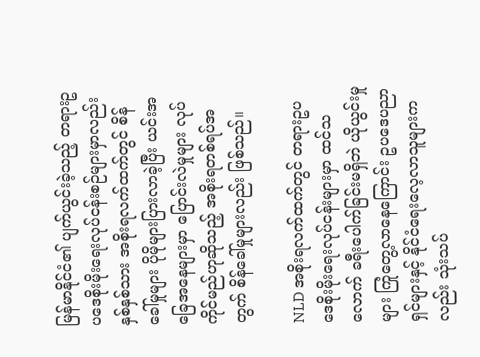မြန်မာနိုင်ငံ၏ ပျက်ယွင်းခဲ့သည့် တရားဥပဒေစိုးမိုးရေးလုပ်ငန်းစဉ်များမှာလည်း နှစ်နှစ်သား အစိုးရလက်ထက်တွင် စိန်ခေါ်မှုများ ပိုမိုများပြားလာခဲ့ပြီး ယင်းအခြေအနေများမှာ ပြောင်းလဲမှုများ လုပ်ကိုင်မည်ဟုဆိုသည့် အစိုးရတစ်ရပ်အတွက် စိန်ခေါ်မှုများလည်း ဖြစ်သည်။

NLD အစိုးရလက်ထက်တွင် တရားဥပဒေစိုးမိုးရေးလုပ်ငန်းများမှာ ထင်သလောက် ခရီးပေါက်ခြင်းမရှိဘဲ ယိုယွင်းမှုများ ကြုံတွေ့လာနေကြောင်း ဥပဒေပညာရှင်များနှင့် နိုင်ငံရေးလေ့လာသူများကလည်း သုံးသပ်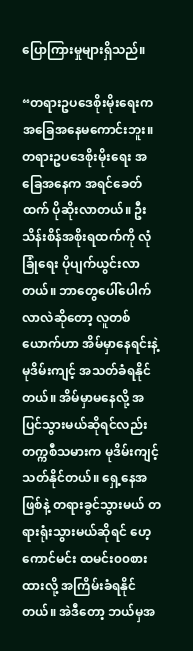ပြောကြားမှုများရှိသည်။

“တရားဥပဒေစိုးမိုးရေးက အခြေအနေမကောင်းဘူး။ တရားဥပဒေစိုးမိုးရေး အခြေအနေက အရင်ခေတ်ထက် ပိုဆိုးလာတယ်။ ဦးသိန်းစိန်အစိုးရထက်ကို လုံခြုံရေး ပိုပျက်ယွင်းလာတယ်။ ဘာတွေပေါ်ပေါက်လာလဲဆိုတော့ လူတစ်ယောက်ဟာ အိမ်မှာနေရင်းနဲ့ မုဒိမ်းကျင့် အသတ်ခံရနိုင်တယ်။ အိမ်မှာမနေလို့ အပြင်သွားမယ်ဆိုရင်လည်း တက္ကစီသမားက မုဒိမ်းကျင့်သတ်နိုင်တယ်။ ရှေ့နေအဖြစ်နဲ့ တရားခွင်သွားမယ် တရားရုံးသွားမယ်ဆိုရင် ဟေ့ကောင်မင်း ထမင်း၀၀စားထားလို့ အကြိမ်းခံရနိုင်တယ်။ အဲဒီတော့ ဘယ်မှအ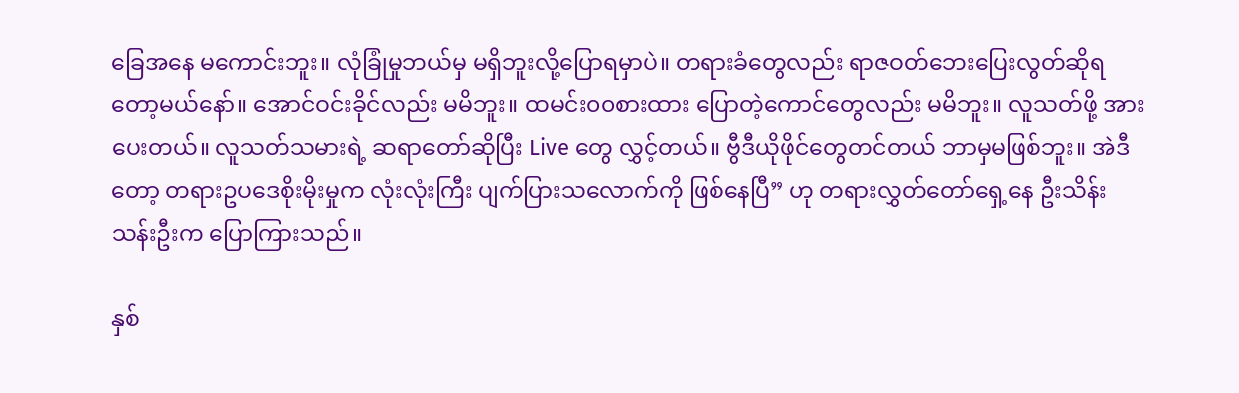ခြေအနေ မကောင်းဘူး။ လုံခြုံမှုဘယ်မှ မရှိဘူးလို့ပြောရမှာပဲ။ တရားခံတွေလည်း ရာဇဝတ်ဘေးပြေးလွတ်ဆိုရတော့မယ်နော်။ အောင်ဝင်းခိုင်လည်း မမိဘူး။ ထမင်း၀၀စားထား ပြောတဲ့ကောင်တွေလည်း မမိဘူး။ လူသတ်ဖို့ အားပေးတယ်။ လူသတ်သမားရဲ့ ဆရာတော်ဆိုပြီး Live တွေ လွှင့်တယ်။ ဗွီဒီယိုဖိုင်တွေတင်တယ် ဘာမှမဖြစ်ဘူး။ အဲဒီတော့ တရားဥပဒေစိုးမိုးမှုက လုံးလုံးကြီး ပျက်ပြားသလောက်ကို ဖြစ်နေပြီ” ဟု တရားလွှတ်တော်ရှေ့နေ ဦးသိန်းသန်းဦးက ပြောကြားသည်။

နှစ်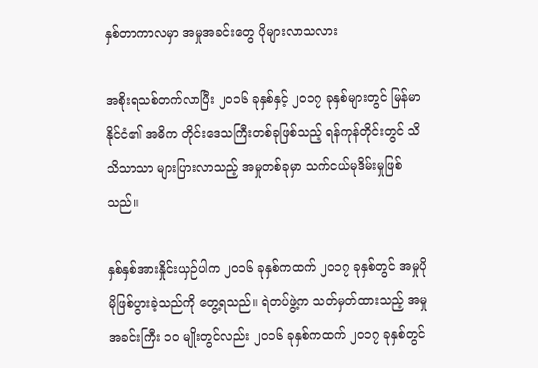နှစ်တာကာလမှာ အမှုအခင်းတွေ ပိုများလာသလား

အစိုးရသစ်တက်လာပြီး ၂၀၁၆ ခုနှစ်နှင့် ၂၀၁၇ ခုနှစ်များတွင် မြန်မာနိုင်ငံ၏ အဓိက တိုင်းဒေသကြီးတစ်ခုဖြစ်သည့် ရန်ကုန်တိုင်းတွင် သိသိသာသာ များပြားလာသည့် အမှုတစ်ခုမှာ သက်ငယ်မုဒိမ်းမှုဖြစ်သည်။

နှစ်နှစ်အားနှိုင်းယှဉ်ပါက ၂၀၁၆ ခုနှစ်ကထက် ၂၀၁၇ ခုနှစ်တွင် အမှုပိုမိုဖြစ်ပွားခဲ့သည်ကို တွေ့ရသည်။ ရဲတပ်ဖွဲ့က သတ်မှတ်ထားသည့် အမှုအခင်းကြီး ၁၀ မျိုးတွင်လည်း ၂၀၁၆ ခုနှစ်ကထက် ၂၀၁၇ ခုနှစ်တွင်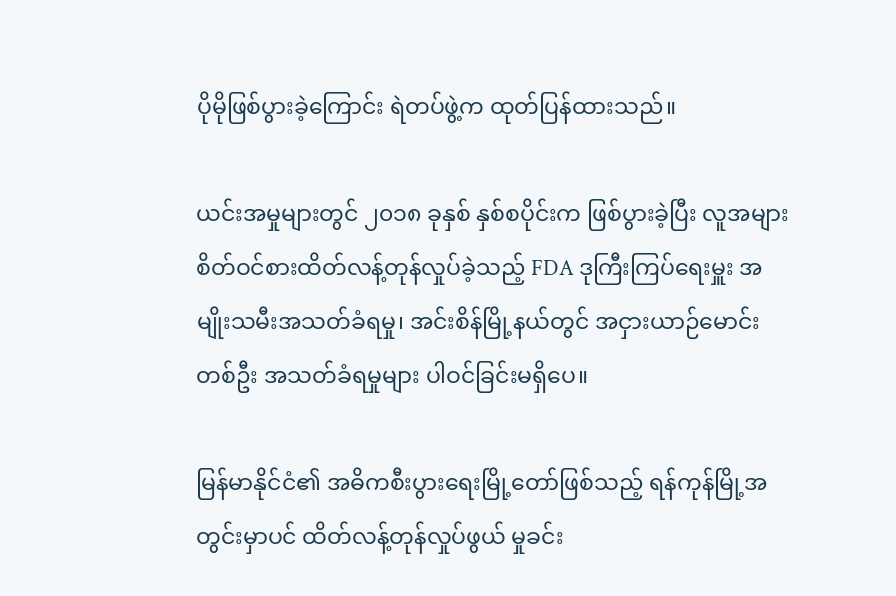ပိုမိုဖြစ်ပွားခဲ့ကြောင်း ရဲတပ်ဖွဲ့က ထုတ်ပြန်ထားသည်။

ယင်းအမှုများတွင် ၂၀၁၈ ခုနှစ် နှစ်စပိုင်းက ဖြစ်ပွားခဲ့ပြီး လူအများ စိတ်ဝင်စားထိတ်လန့်တုန်လှုပ်ခဲ့သည့် FDA ဒုကြီးကြပ်ရေးမှူး အမျိုးသမီးအသတ်ခံရမှု၊ အင်းစိန်မြို့နယ်တွင် အငှားယာဉ်မောင်းတစ်ဦး အသတ်ခံရမှုများ ပါဝင်ခြင်းမရှိပေ။

မြန်မာနိုင်ငံ၏ အဓိကစီးပွားရေးမြို့တော်ဖြစ်သည့် ရန်ကုန်မြို့အတွင်းမှာပင် ထိတ်လန့်တုန်လှုပ်ဖွယ် မှုခင်း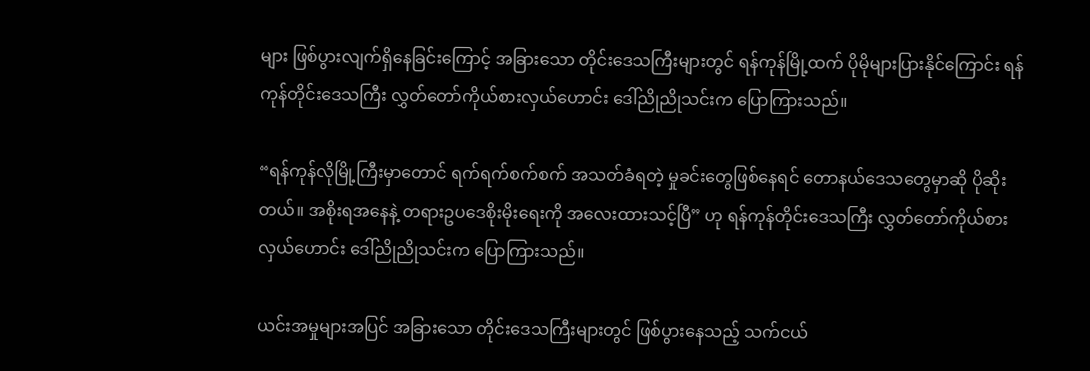များ ဖြစ်ပွားလျက်ရှိနေခြင်းကြောင့် အခြားသော တိုင်းဒေသကြီးများတွင် ရန်ကုန်မြို့ထက် ပိုမိုများပြားနိုင်ကြောင်း ရန်ကုန်တိုင်းဒေသကြီး လွှတ်တော်ကိုယ်စားလှယ်ဟောင်း ဒေါ်ညိုညိုသင်းက ပြောကြားသည်။

“ရန်ကုန်လိုမြို့ကြီးမှာတောင် ရက်ရက်စက်စက် အသတ်ခံရတဲ့ မှုခင်းတွေဖြစ်နေရင် တောနယ်ဒေသတွေမှာဆို ပိုဆိုးတယ်။ အစိုးရအနေနဲ့ တရားဥပဒေစိုးမိုးရေးကို အလေးထားသင့်ပြီ” ဟု ရန်ကုန်တိုင်းဒေသကြီး လွှတ်တော်ကိုယ်စားလှယ်ဟောင်း ဒေါ်ညိုညိုသင်းက ပြောကြားသည်။

ယင်းအမှုများအပြင် အခြားသော တိုင်းဒေသကြီးများတွင် ဖြစ်ပွားနေသည့် သက်ငယ်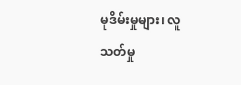မုဒိမ်းမှုများ၊ လူသတ်မှု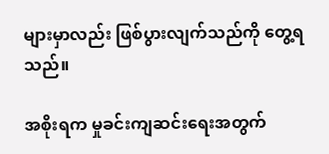များမှာလည်း ဖြစ်ပွားလျက်သည်ကို တွေ့ရသည်။

အစိုးရက မှုခင်းကျဆင်းရေးအတွက်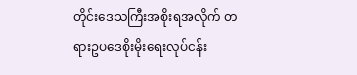တိုင်းဒေသကြီးအစိုးရအလိုက် တရားဥပဒေစိုးမိုးရေးလုပ်ငန်း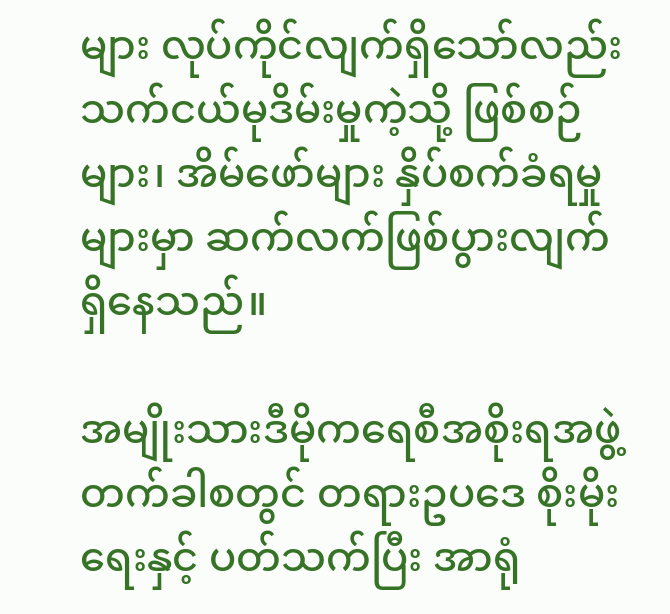များ လုပ်ကိုင်လျက်ရှိသော်လည်း သက်ငယ်မုဒိမ်းမှုကဲ့သို့ ဖြစ်စဉ်များ၊ အိမ်ဖော်များ နှိပ်စက်ခံရမှုများမှာ ဆက်လက်ဖြစ်ပွားလျက် ရှိနေသည်။

အမျိုးသားဒီမိုကရေစီအစိုးရအဖွဲ့ တက်ခါစတွင် တရားဥပဒေ စိုးမိုးရေးနှင့် ပတ်သက်ပြီး အာရုံ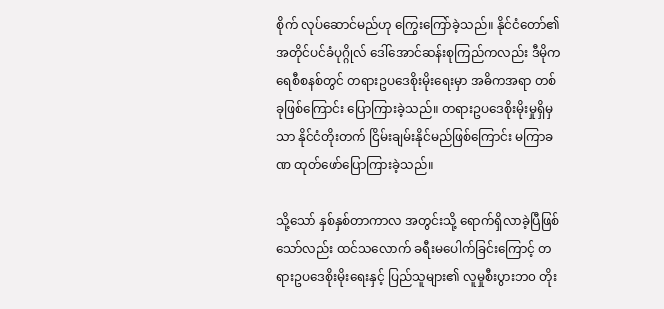စိုက် လုပ်ဆောင်မည်ဟု ကြွေးကြော်ခဲ့သည်။ နိုင်ငံတော်၏အတိုင်ပင်ခံပုဂ္ဂိုလ် ဒေါ်အောင်ဆန်းစုကြည်ကလည်း ဒီမိုကရေစီစနစ်တွင် တရားဥပဒေစိုးမိုးရေးမှာ အဓိကအရာ တစ်ခုဖြစ်ကြောင်း ပြောကြားခဲ့သည်။ တရားဥပဒေစိုးမိုးမှုရှိမှသာ နိုင်ငံတိုးတက် ငြိမ်းချမ်းနိုင်မည်ဖြစ်ကြောင်း မကြာခဏ ထုတ်ဖော်ပြောကြားခဲ့သည်။

သို့သော် နှစ်နှစ်တာကာလ အတွင်းသို့ ရောက်ရှိလာခဲ့ပြီဖြစ်သော်လည်း ထင်သလောက် ခရီးမပေါက်ခြင်းကြောင့် တရားဥပဒေစိုးမိုးရေးနှင့် ပြည်သူများ၏ လူမှုစီးပွားဘ၀ တိုး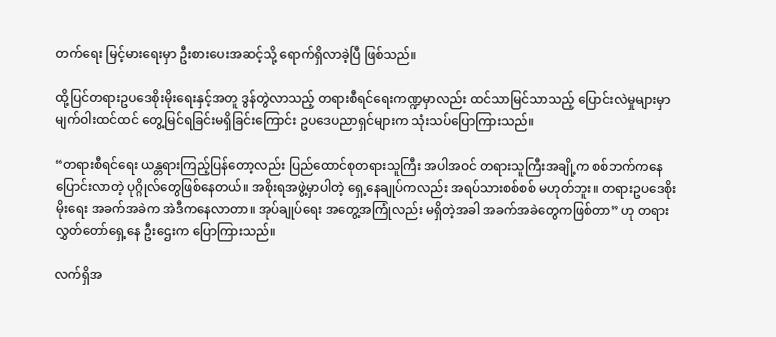တက်ရေး မြင့်မားရေးမှာ ဦးစားပေးအဆင့်သို့ ရောက်ရှိလာခဲ့ပြီ ဖြစ်သည်။

ထို့ပြင်တရားဥပဒေစိုးမိုးရေးနှင့်အတူ ဒွန်တွဲလာသည့် တရားစီရင်ရေးကဏ္ဍမှာလည်း ထင်သာမြင်သာသည့် ပြောင်းလဲမှုများမှာ မျက်ဝါးထင်ထင် တွေ့မြင်ရခြင်းမရှိခြင်းကြောင်း ဥပဒေပညာရှင်များက သုံးသပ်ပြောကြားသည်။

“တရားစီရင်ရေး ယန္တရားကြည့်ပြန်တော့လည်း ပြည်ထောင်စုတရားသူကြီး အပါအဝင် တရားသူကြီးအချို့က စစ်ဘက်ကနေ ပြောင်းလာတဲ့ ပုဂ္ဂိုလ်တွေဖြစ်နေတယ်။ အစိုးရအဖွဲ့မှာပါတဲ့ ရှေ့နေချုပ်ကလည်း အရပ်သားစစ်စစ် မဟုတ်ဘူး။ တရားဥပဒေစိုးမိုးရေး အခက်အခဲက အဲဒီကနေလာတာ။ အုပ်ချုပ်ရေး အတွေ့အကြုံလည်း မရှိတဲ့အခါ အခက်အခဲတွေကဖြစ်တာ” ဟု တရားလွှတ်တော်ရှေ့နေ ဦးဌေးက ပြောကြားသည်။

လက်ရှိအ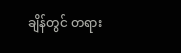ချိန်တွင် တရား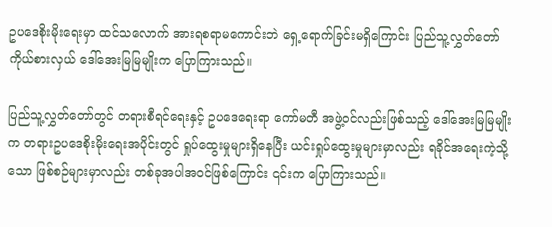ဥပဒေစိုးမိုးရေးမှာ ထင်သလောက် အားရစရာမကောင်းဘဲ ရှေ့ရောက်ခြင်းမရှိကြောင်း ပြည်သူ့လွှတ်တော်ကိုယ်စားလှယ် ဒေါ်အေးမြမြမျိုးက ပြောကြားသည်။

ပြည်သူ့လွှတ်တော်တွင် တရားစီရင်ရေးနှင့် ဥပဒေရေးရာ ကော်မတီ အဖွဲ့ဝင်လည်းဖြစ်သည့် ဒေါ်အေးမြမြမျိုးက တရားဥပဒေစိုးမိုးရေးအပိုင်းတွင် ရှုပ်ထွေးမှုများရှိနေပြီး ယင်းရှုပ်ထွေးမှုများမှာလည်း ရခိုင်အရေးကဲ့သို့သော ဖြစ်စဉ်များမှာလည်း တစ်ခုအပါအဝင်ဖြစ်ကြောင်း ၎င်းက ပြောကြားသည်။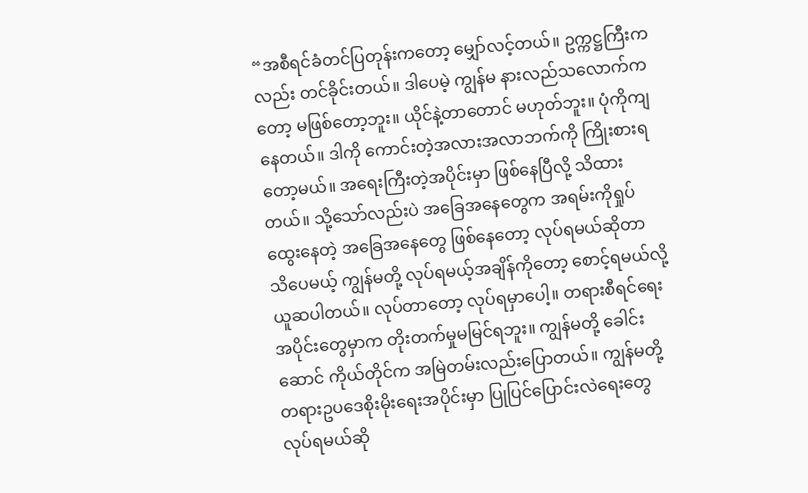“အစီရင်ခံတင်ပြတုန်းကတော့ မျှော်လင့်တယ်။ ဥက္ကဋ္ဌကြီးကလည်း တင်ခိုင်းတယ်။ ဒါပေမဲ့ ကျွန်မ နားလည်သလောက်ကတော့ မဖြစ်တော့ဘူး။ ယိုင်နဲ့တာတောင် မဟုတ်ဘူး။ ပုံကိုကျနေတယ်။ ဒါကို ကောင်းတဲ့အလားအလာဘက်ကို ကြိုးစားရတော့မယ်။ အရေးကြီးတဲ့အပိုင်းမှာ ဖြစ်နေပြီလို့ သိထားတယ်။ သို့သော်လည်းပဲ အခြေအနေတွေက အရမ်းကိုရှုပ်ထွေးနေတဲ့ အခြေအနေတွေ ဖြစ်နေတော့ လုပ်ရမယ်ဆိုတာ သိပေမယ့် ကျွန်မတို့ လုပ်ရမယ့်အချိန်ကိုတော့ စောင့်ရမယ်လို့ ယူဆပါတယ်။ လုပ်တာတော့ လုပ်ရမှာပေါ့။ တရားစီရင်ရေး အပိုင်းတွေမှာက တိုးတက်မှုမမြင်ရဘူး။ ကျွန်မတို့ ခေါင်းဆောင် ကိုယ်တိုင်က အမြဲတမ်းလည်းပြောတယ်။ ကျွန်မတို့ တရားဥပဒေစိုးမိုးရေးအပိုင်းမှာ ပြုပြင်ပြောင်းလဲရေးတွေ လုပ်ရမယ်ဆို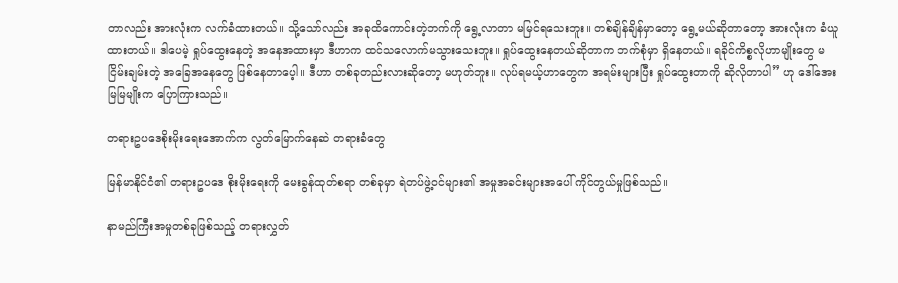တာလည်း အားလုံးက လက်ခံထားတယ်။ သို့သော်လည်း အခုထိကောင်းတဲ့ဘက်ကို ရွေ့လာတာ မမြင်ရသေးဘူး။ တစ်ချိန်ချိန်မှာတော့ ရွေ့မယ်ဆိုတာတော့ အားလုံးက ခံယူထားတယ်။ ဒါပေမဲ့ ရှုပ်ထွေးနေတဲ့ အနေအထားမှာ ဒီဟာက ထင်သလောက်မသွားသေးဘူး။ ရှုပ်ထွေးနေတယ်ဆိုတာက ဘက်စုံမှာ ရှိနေတယ်။ ရခိုင်ကိစ္စလိုဟာမျိုးတွေ မငြိမ်းချမ်းတဲ့ အခြေအနေတွေ ဖြစ်နေတာပေ့ါ။ ဒီဟာ တစ်ခုတည်းလားဆိုတော့ မဟုတ်ဘူး။ လုပ်ရမယ့်ဟာတွေက အရမ်းများပြီး ရှုပ်ထွေးတာကို ဆိုလိုတာပါ” ဟု ဒေါ်အေးမြမြမျိုးက ပြောကြားသည်။

တရားဥပဒေစိုးမိုးရေးအောက်က လွတ်မြောက်နေဆဲ တရားခံတွေ

မြန်မာနိုင်ငံ၏ တရားဥပဒေ စိုးမိုးရေးကို မေးခွန်ထုတ်စရာ တစ်ခုမှာ ရဲတပ်ဖွဲ့ဝင်များ၏ အမှုအခင်းများအပေါ် ကိုင်တွယ်မှုဖြစ်သည်။

နာမည်ကြီးအမှုတစ်ခုဖြစ်သည့် တရားလွှတ်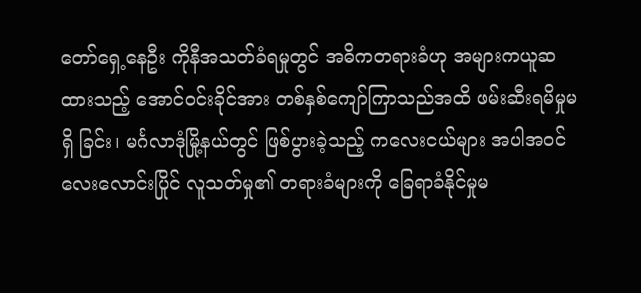တော်ရှေ့နေဦး ကိုနီအသတ်ခံရမှုတွင် အဓိကတရားခံဟု အများကယူဆထားသည့် အောင်ဝင်းခိုင်အား တစ်နှစ်ကျော်ကြာသည်အထိ ဖမ်းဆီးရမိမှုမရှိ ခြင်း၊ မင်္ဂလာဒုံမြို့နယ်တွင် ဖြစ်ပွားခဲ့သည့် ကလေးငယ်များ အပါအဝင် လေးလောင်းပြိုင် လူသတ်မှု၏ တရားခံများကို ခြေရာခံနိုင်မှုမ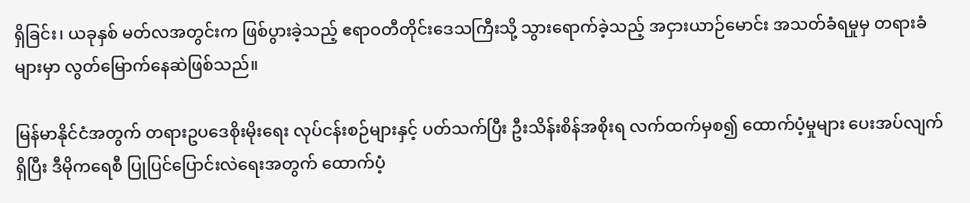ရှိခြင်း၊ ယခုနှစ် မတ်လအတွင်းက ဖြစ်ပွားခဲ့သည့် ဧရာဝတီတိုင်းဒေသကြီးသို့ သွားရောက်ခဲ့သည့် အငှားယာဉ်မောင်း အသတ်ခံရမှုမှ တရားခံများမှာ လွတ်မြောက်နေဆဲဖြစ်သည်။

မြန်မာနိုင်ငံအတွက် တရားဥပဒေစိုးမိုးရေး လုပ်ငန်းစဉ်များနှင့် ပတ်သက်ပြီး ဦးသိန်းစိန်အစိုးရ လက်ထက်မှစ၍ ထောက်ပံ့မှုများ ပေးအပ်လျက်ရှိပြီး ဒီမိုကရေစီ ပြုပြင်ပြောင်းလဲရေးအတွက် ထောက်ပံ့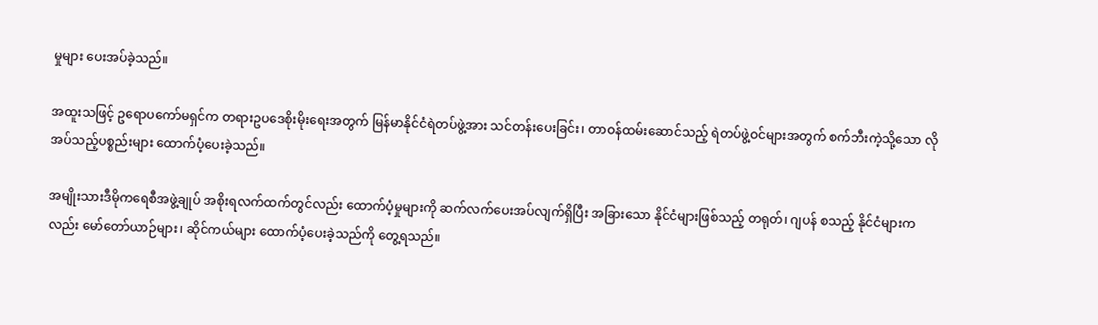မှုများ ပေးအပ်ခဲ့သည်။

အထူးသဖြင့် ဥရောပကော်မရှင်က တရားဥပဒေစိုးမိုးရေးအတွက် မြန်မာနိုင်ငံရဲတပ်ဖွဲ့အား သင်တန်းပေးခြင်း၊ တာဝန်ထမ်းဆောင်သည့် ရဲတပ်ဖွဲ့ဝင်များအတွက် စက်ဘီးကဲ့သို့သော လိုအပ်သည့်ပစ္စည်းများ ထောက်ပံ့ပေးခဲ့သည်။

အမျိုးသားဒီမိုကရေစီအဖွဲ့ချုပ် အစိုးရလက်ထက်တွင်လည်း ထောက်ပံ့မှုများကို ဆက်လက်ပေးအပ်လျက်ရှိပြီး အခြားသော နိုင်ငံများဖြစ်သည့် တရုတ်၊ ဂျပန် စသည့် နိုင်ငံများကလည်း မော်တော်ယာဉ်များ၊ ဆိုင်ကယ်များ ထောက်ပံ့ပေးခဲ့သည်ကို တွေ့ရသည်။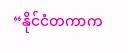“နိုင်ငံတကာက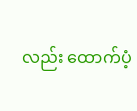လည်း ထောက်ပံ့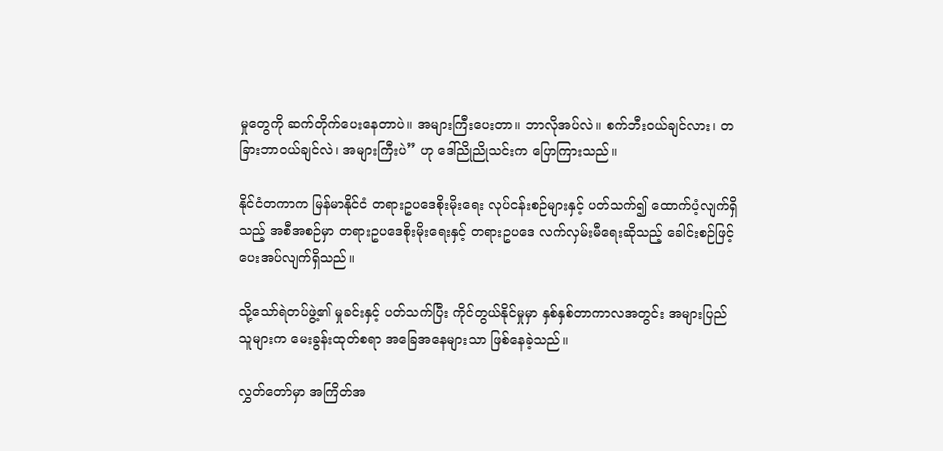မှုတွေကို ဆက်တိုက်ပေးနေတာပဲ။ အများကြီးပေးတာ။ ဘာလိုအပ်လဲ။ စက်ဘီးဝယ်ချင်လား၊ တခြားဘာဝယ်ချင်လဲ၊ အများကြီးပဲ” ဟု ဒေါ်ညိုညိုသင်းက ပြောကြားသည်။

နိုင်ငံတကာက မြန်မာနိုင်ငံ တရားဥပဒေစိုးမိုးရေး လုပ်ငန်းစဉ်များနှင့် ပတ်သက်၍ ထောက်ပံ့လျက်ရှိသည့် အစီအစဉ်မှာ တရားဥပဒေစိုးမိုးရေးနှင့် တရားဥပဒေ လက်လှမ်းမီရေးဆိုသည့် ခေါင်းစဉ်ဖြင့် ပေးအပ်လျက်ရှိသည်။

သို့သော်ရဲတပ်ဖွဲ့၏ မှုခင်းနှင့် ပတ်သက်ပြီး ကိုင်တွယ်နိုင်မှုမှာ နှစ်နှစ်တာကာလအတွင်း အများပြည်သူများက မေးခွန်းထုတ်စရာ အခြေအနေများသာ ဖြစ်နေခဲ့သည်။

လွှတ်တော်မှာ အကြိတ်အ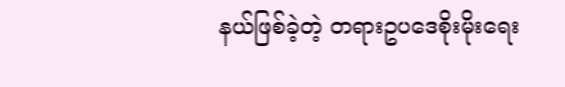နယ်ဖြစ်ခဲ့တဲ့ တရားဥပဒေစိုးမိုးရေး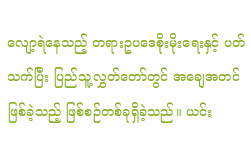လျော့ရဲနေသည့် တရားဥပဒေစိုးမိုးရေးနှင့် ပတ်သက်ပြီး ပြည်သူ့လွှတ်တော်တွင် အချေအတင် ဖြစ်ခဲ့သည့် ဖြစ်စဉ်တစ်ခုရှိခဲ့သည်။ ယင်း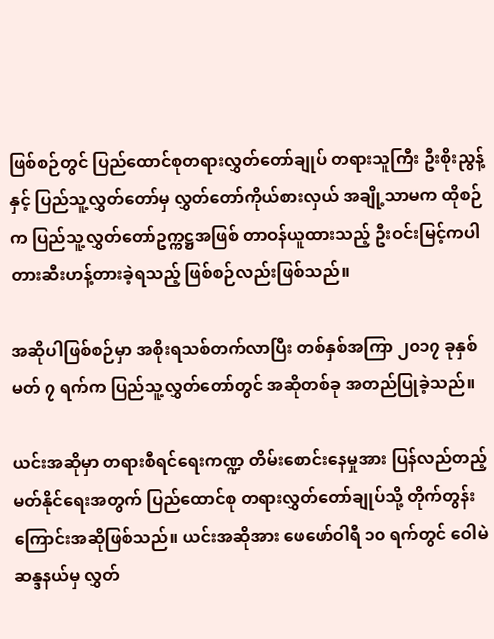ဖြစ်စဉ်တွင် ပြည်ထောင်စုတရားလွှတ်တော်ချုပ် တရားသူကြီး ဦးစိုးညွန့်နှင့် ပြည်သူ့လွှတ်တော်မှ လွှတ်တော်ကိုယ်စားလှယ် အချို့သာမက ထိုစဉ်က ပြည်သူ့လွှတ်တော်ဥက္ကဋ္ဌအဖြစ် တာဝန်ယူထားသည့် ဦးဝင်းမြင့်ကပါ တားဆီးဟန့်တားခဲ့ရသည့် ဖြစ်စဉ်လည်းဖြစ်သည်။

အဆိုပါဖြစ်စဉ်မှာ အစိုးရသစ်တက်လာပြီး တစ်နှစ်အကြာ ၂၀၁၇ ခုနှစ် မတ် ၇ ရက်က ပြည်သူ့လွှတ်တော်တွင် အဆိုတစ်ခု အတည်ပြုခဲ့သည်။

ယင်းအဆိုမှာ တရားစီရင်ရေးကဏ္ဍ တိမ်းစောင်းနေမှုအား ပြန်လည်တည့်မတ်နိုင်ရေးအတွက် ပြည်ထောင်စု တရားလွှတ်တော်ချုပ်သို့ တိုက်တွန်းကြောင်းအဆိုဖြစ်သည်။ ယင်းအဆိုအား ဖေဖော်ဝါရီ ၁၀ ရက်တွင် ဝေါမဲဆန္ဒနယ်မှ လွှတ်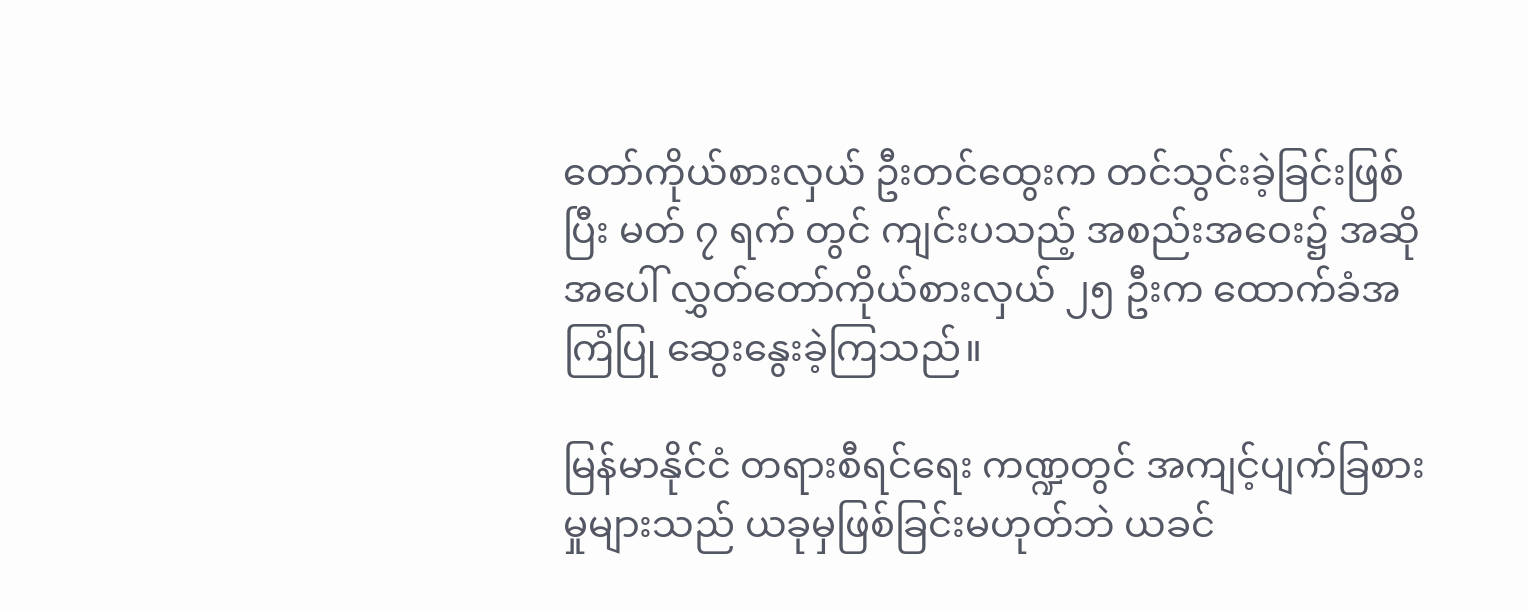တော်ကိုယ်စားလှယ် ဦးတင်ထွေးက တင်သွင်းခဲ့ခြင်းဖြစ်ပြီး မတ် ၇ ရက် တွင် ကျင်းပသည့် အစည်းအဝေး၌ အဆိုအပေါ် လွှတ်တော်ကိုယ်စားလှယ် ၂၅ ဦးက ထောက်ခံအကြံပြု ဆွေးနွေးခဲ့ကြသည်။

မြန်မာနိုင်ငံ တရားစီရင်ရေး ကဏ္ဍတွင် အကျင့်ပျက်ခြစားမှုများသည် ယခုမှဖြစ်ခြင်းမဟုတ်ဘဲ ယခင်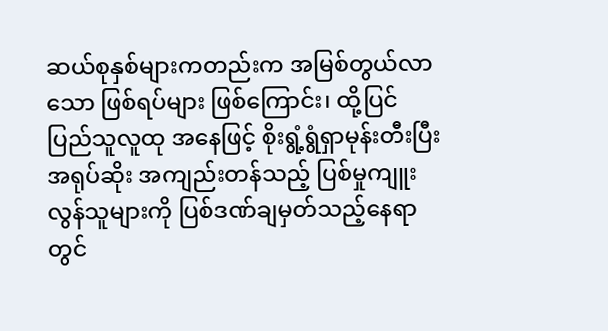ဆယ်စုနှစ်များကတည်းက အမြစ်တွယ်လာသော ဖြစ်ရပ်များ ဖြစ်ကြောင်း၊ ထို့ပြင် ပြည်သူလူထု အနေဖြင့် စိုးရွံ့ရွံရှာမုန်းတီးပြီး အရုပ်ဆိုး အကျည်းတန်သည့် ပြစ်မှုကျူးလွန်သူများကို ပြစ်ဒဏ်ချမှတ်သည့်နေရာတွင်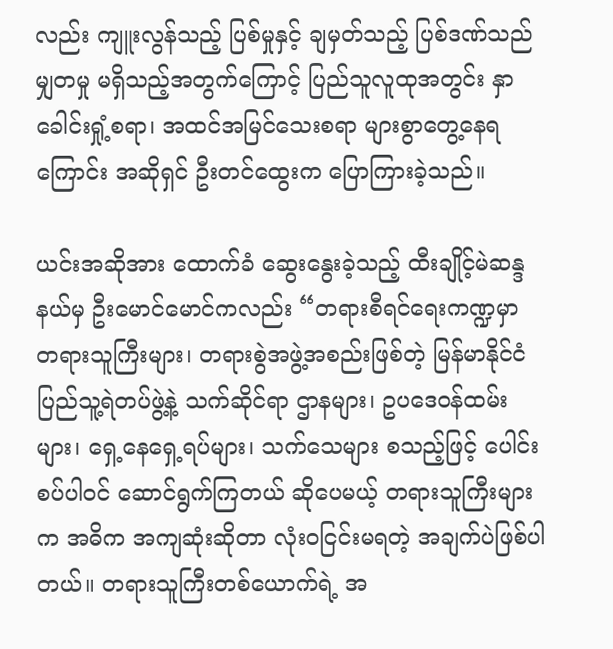လည်း ကျူးလွန်သည့် ပြစ်မှုနှင့် ချမှတ်သည့် ပြစ်ဒဏ်သည်မျှတမှု မရှိသည့်အတွက်ကြောင့် ပြည်သူလူထုအတွင်း နှာခေါင်းရှုံ့စရာ၊ အထင်အမြင်သေးစရာ များစွာတွေ့နေရကြောင်း အဆိုရှင် ဦးတင်ထွေးက ပြောကြားခဲ့သည်။

ယင်းအဆိုအား ထောက်ခံ ဆွေးနွေးခဲ့သည့် ထီးချိုင့်မဲဆန္ဒနယ်မှ ဦးမောင်မောင်ကလည်း “တရားစီရင်ရေးကဏ္ဍမှာ တရားသူကြီးများ၊ တရားစွဲအဖွဲ့အစည်းဖြစ်တဲ့ မြန်မာနိုင်ငံ ပြည်သူ့ရဲတပ်ဖွဲ့နဲ့ သက်ဆိုင်ရာ ဌာနများ၊ ဥပဒေဝန်ထမ်းများ၊ ရှေ့နေရှေ့ရပ်များ၊ သက်သေများ စသည့်ဖြင့် ပေါင်းစပ်ပါဝင် ဆောင်ရွက်ကြတယ် ဆိုပေမယ့် တရားသူကြီးများက အဓိက အကျဆုံးဆိုတာ လုံးဝငြင်းမရတဲ့ အချက်ပဲဖြစ်ပါတယ်။ တရားသူကြီးတစ်ယောက်ရဲ့ အ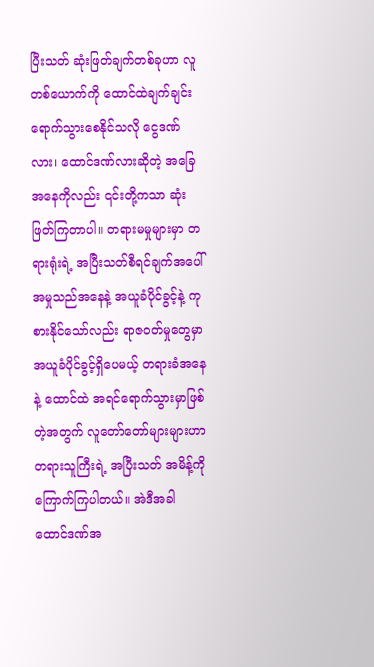ပြီးသတ် ဆုံးဖြတ်ချက်တစ်ခုဟာ လူတစ်ယောက်ကို ထောင်ထဲချက်ချင်း ရောက်သွားစေနိုင်သလို ငွေဒဏ်လား၊ ထောင်ဒဏ်လားဆိုတဲ့ အခြေအနေကိုလည်း ၎င်းတို့ကသာ ဆုံးဖြတ်ကြတာပါ။ တရားမမှုများမှာ တရားရုံးရဲ့ အပြီးသတ်စီရင်ချက်အပေါ် အမှုသည်အနေနဲ့ အယူခံပိုင်ခွင့်နဲ့ ကုစားနိုင်သော်လည်း ရာဇဝတ်မှုတွေမှာ အယူခံပိုင်ခွင့်ရှိပေမယ့် တရားခံအနေနဲ့ ထောင်ထဲ အရင်ရောက်သွားမှာဖြစ်တဲ့အတွက် လူတော်တော်များများဟာ တရားသူကြီးရဲ့ အပြီးသတ် အမိန့်ကို ကြောက်ကြပါတယ်။ အဲဒီအခါ ထောင်ဒဏ်အ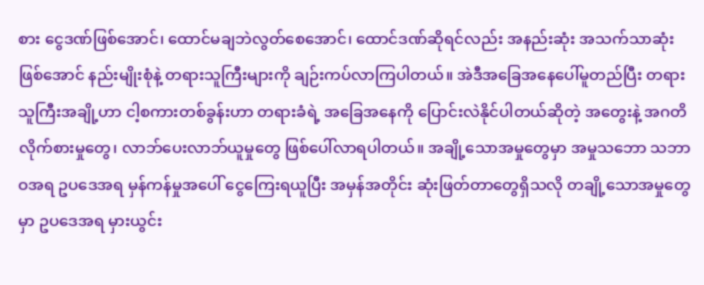စား ငွေဒဏ်ဖြစ်အောင်၊ ထောင်မချဘဲလွတ်စေအောင်၊ ထောင်ဒဏ်ဆိုရင်လည်း အနည်းဆုံး အသက်သာဆုံးဖြစ်အောင် နည်းမျိုးစုံနဲ့ တရားသူကြီးများကို ချဉ်းကပ်လာကြပါတယ်။ အဲဒီအခြေအနေပေါ်မူတည်ပြီး တရားသူကြီးအချို့ဟာ ငါ့စကားတစ်ခွန်းဟာ တရားခံရဲ့ အခြေအနေကို ပြောင်းလဲနိုင်ပါတယ်ဆိုတဲ့ အတွေးနဲ့ အဂတိလိုက်စားမှုတွေ၊ လာဘ်ပေးလာဘ်ယူမှုတွေ ဖြစ်ပေါ်လာရပါတယ်။ အချို့သောအမှုတွေမှာ အမှုသဘော သဘာဝအရ ဥပဒေအရ မှန်ကန်မှုအပေါ် ငွေကြေးရယူပြီး အမှန်အတိုင်း ဆုံးဖြတ်တာတွေရှိသလို တချို့သောအမှုတွေမှာ ဥပဒေအရ မှားယွင်း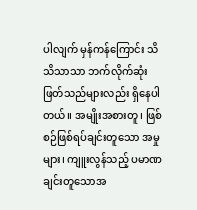ပါလျက် မှန်ကန်ကြောင်း သိသိသာသာ ဘက်လိုက်ဆုံးဖြတ်သည်များလည်း ရှိနေပါတယ်။ အမျိုးအစားတူ၊ ဖြစ်စဉ်ဖြစ်ရပ်ချင်းတူသော အမှုများ၊ ကျူးလွန်သည့် ပမာဏချင်းတူသောအ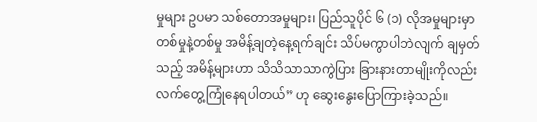မှုများ ဥပမာ သစ်တောအမှုများ၊ ပြည်သူပိုင် ၆ (၁) လိုအမှုများမှာ တစ်မှုနဲ့တစ်မှု အမိန့်ချတဲ့နေ့ရက်ချင်း သိပ်မကွာပါဘဲလျက် ချမှတ်သည့် အမိန့်များဟာ သိသိသာသာကွဲပြား ခြားနားတာမျိုးကိုလည်း လက်တွေ့ကြုံနေရပါတယ်” ဟု ဆွေးနွေးပြောကြားခဲ့သည်။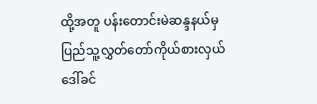ထို့အတူ ပန်းတောင်းမဲဆန္ဒနယ်မှ ပြည်သူ့လွှတ်တော်ကိုယ်စားလှယ် ဒေါ်ခင်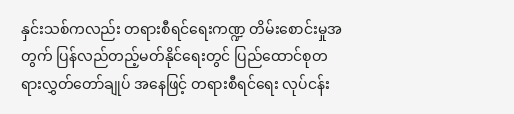နှင်းသစ်ကလည်း တရားစီရင်ရေးကဏ္ဍ တိမ်းစောင်းမှုအတွက် ပြန်လည်တည့်မတ်နိုင်ရေးတွင် ပြည်ထောင်စုတရားလွှတ်တော်ချုပ် အနေဖြင့် တရားစီရင်ရေး လုပ်ငန်း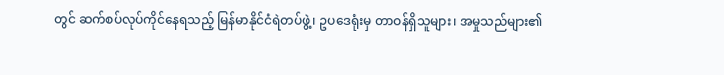တွင် ဆက်စပ်လုပ်ကိုင်နေရသည့် မြန်မာနိုင်ငံရဲတပ်ဖွဲ့၊ ဥပဒေရုံးမှ တာဝန်ရှိသူများ၊ အမှုသည်များ၏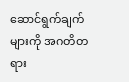ဆောင်ရွက်ချက်များကို အဂတိတရား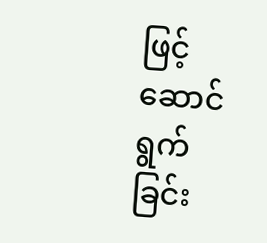ဖြင့် ဆောင်ရွက်ခြင်း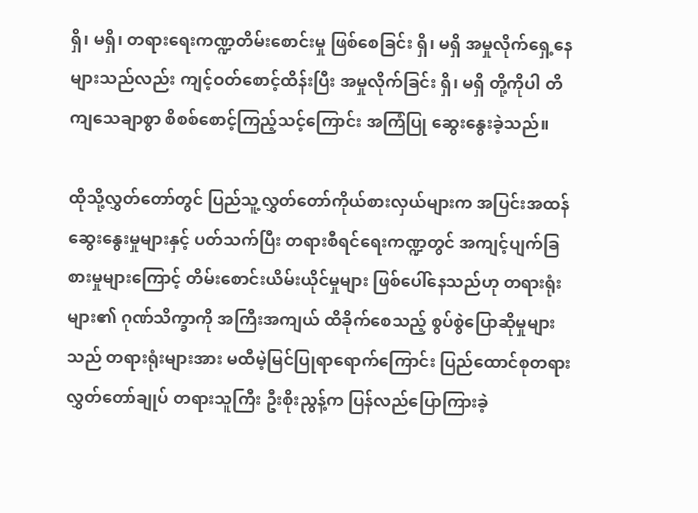ရှိ၊ မရှိ၊ တရားရေးကဏ္ဍတိမ်းစောင်းမှု ဖြစ်စေခြင်း ရှိ၊ မရှိ အမှုလိုက်ရှေ့နေများသည်လည်း ကျင့်ဝတ်စောင့်ထိန်းပြီး အမှုလိုက်ခြင်း ရှိ၊ မရှိ တို့ကိုပါ တိကျသေချာစွာ စိစစ်စောင့်ကြည့်သင့်ကြောင်း အကြံပြု ဆွေးနွေးခဲ့သည်။

ထိုသို့လွှတ်တော်တွင် ပြည်သူ့လွှတ်တော်ကိုယ်စားလှယ်များက အပြင်းအထန် ဆွေးနွေးမှုများနှင့် ပတ်သက်ပြီး တရားစီရင်ရေးကဏ္ဍတွင် အကျင့်ပျက်ခြစားမှုများကြောင့် တိမ်းစောင်းယိမ်းယိုင်မှုများ ဖြစ်ပေါ်နေသည်ဟု တရားရုံးများ၏ ဂုဏ်သိက္ခာကို အကြီးအကျယ် ထိခိုက်စေသည့် စွပ်စွဲပြောဆိုမှုများသည် တရားရုံးများအား မထီမဲ့မြင်ပြုရာရောက်ကြောင်း ပြည်ထောင်စုတရားလွှတ်တော်ချုပ် တရားသူကြီး ဦးစိုးညွန့်က ပြန်လည်ပြောကြားခဲ့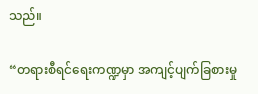သည်။

“တရားစီရင်ရေးကဏ္ဍမှာ အကျင့်ပျက်ခြစားမှု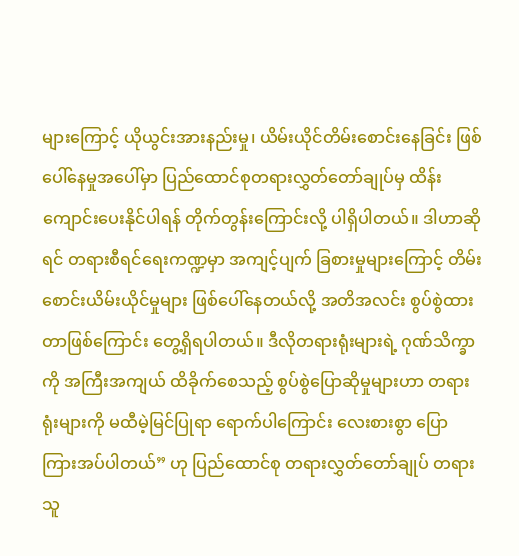များကြောင့် ယိုယွင်းအားနည်းမှု၊ ယိမ်းယိုင်တိမ်းစောင်းနေခြင်း ဖြစ်ပေါ်နေမှုအပေါ်မှာ ပြည်ထောင်စုတရားလွှတ်တော်ချုပ်မှ ထိန်းကျောင်းပေးနိုင်ပါရန် တိုက်တွန်းကြောင်းလို့ ပါရှိပါတယ်။ ဒါဟာဆိုရင် တရားစီရင်ရေးကဏ္ဍမှာ အကျင့်ပျက် ခြစားမှုများကြောင့် တိမ်းစောင်းယိမ်းယိုင်မှုများ ဖြစ်ပေါ်နေတယ်လို့ အတိအလင်း စွပ်စွဲထားတာဖြစ်ကြောင်း တွေ့ရှိရပါတယ်။ ဒီလိုတရားရုံးများရဲ့ ဂုဏ်သိက္ခာကို အကြီးအကျယ် ထိခိုက်စေသည့် စွပ်စွဲပြောဆိုမှုများဟာ တရားရုံးများကို မထီမဲ့မြင်ပြုရာ ရောက်ပါကြောင်း လေးစားစွာ ပြောကြားအပ်ပါတယ်” ဟု ပြည်ထောင်စု တရားလွှတ်တော်ချုပ် တရားသူ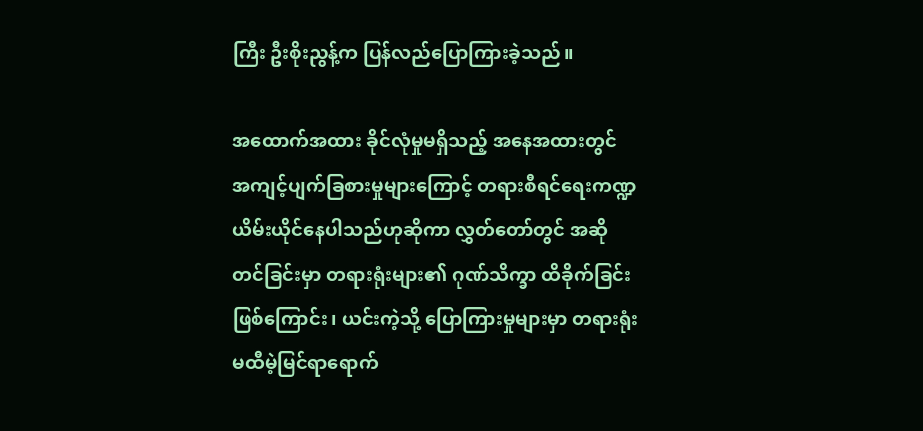ကြီး ဦးစိုးညွန့်က ပြန်လည်ပြောကြားခဲ့သည်။

အထောက်အထား ခိုင်လုံမှုမရှိသည့် အနေအထားတွင် အကျင့်ပျက်ခြစားမှုများကြောင့် တရားစီရင်ရေးကဏ္ဍ ယိမ်းယိုင်နေပါသည်ဟုဆိုကာ လွှတ်တော်တွင် အဆိုတင်ခြင်းမှာ တရားရုံးများ၏ ဂုဏ်သိက္ခာ ထိခိုက်ခြင်းဖြစ်ကြောင်း၊ ယင်းကဲ့သို့ ပြောကြားမှုများမှာ တရားရုံး မထီမဲ့မြင်ရာရောက်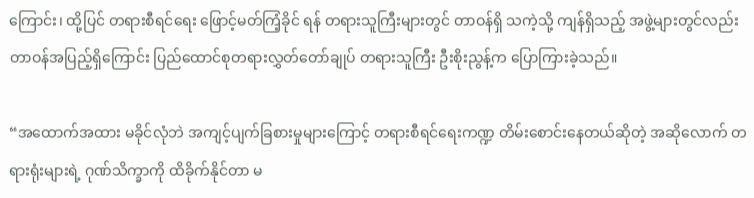ကြောင်း၊ ထို့ပြင် တရားစီရင်ရေး ဖြောင့်မတ်ကြံ့ခိုင် ရန် တရားသူကြီးများတွင် တာဝန်ရှိ သကဲ့သို့ ကျန်ရှိသည့် အဖွဲ့များတွင်လည်း တာဝန်အပြည့်ရှိကြောင်း ပြည်ထောင်စုတရားလွှတ်တော်ချုပ် တရားသူကြီး ဦးစိုးညွန့်က ပြောကြားခဲ့သည်။

“အထောက်အထား မခိုင်လုံဘဲ အကျင့်ပျက်ခြစားမှုများကြောင့် တရားစီရင်ရေးကဏ္ဍ တိမ်းစောင်းနေတယ်ဆိုတဲ့ အဆိုလောက် တရားရုံးများရဲ့ ဂုဏ်သိက္ခာကို ထိခိုက်နိုင်တာ မ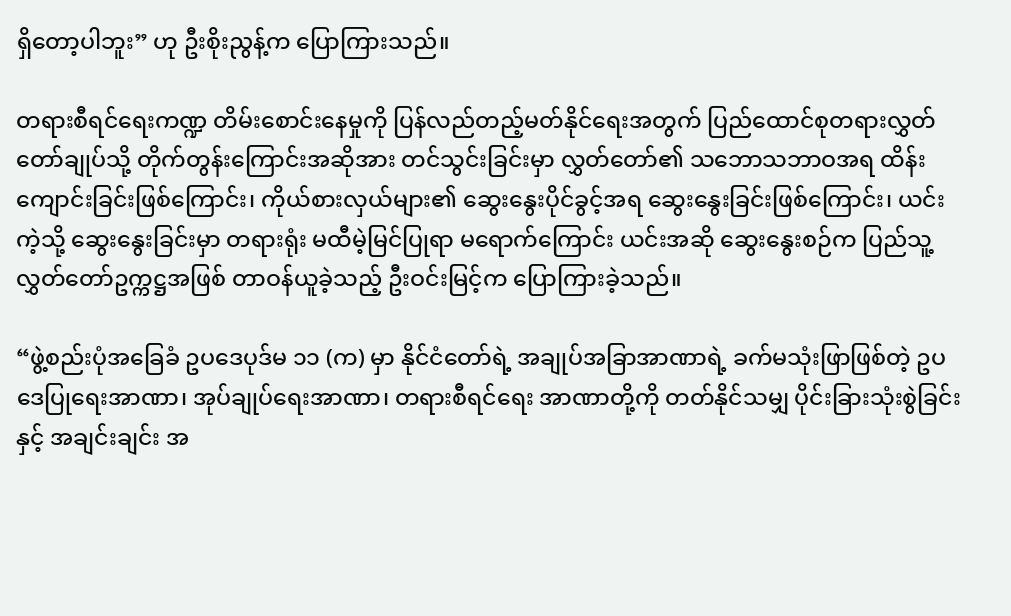ရှိတော့ပါဘူး” ဟု ဦးစိုးညွန့်က ပြောကြားသည်။

တရားစီရင်ရေးကဏ္ဍ တိမ်းစောင်းနေမှုကို ပြန်လည်တည့်မတ်နိုင်ရေးအတွက် ပြည်ထောင်စုတရားလွှတ်တော်ချုပ်သို့ တိုက်တွန်းကြောင်းအဆိုအား တင်သွင်းခြင်းမှာ လွှတ်တော်၏ သဘောသဘာဝအရ ထိန်းကျောင်းခြင်းဖြစ်ကြောင်း၊ ကိုယ်စားလှယ်များ၏ ဆွေးနွေးပိုင်ခွင့်အရ ဆွေးနွေးခြင်းဖြစ်ကြောင်း၊ ယင်းကဲ့သို့ ဆွေးနွေးခြင်းမှာ တရားရုံး မထီမဲ့မြင်ပြုရာ မရောက်ကြောင်း ယင်းအဆို ဆွေးနွေးစဉ်က ပြည်သူ့လွှတ်တော်ဥက္ကဋ္ဌအဖြစ် တာဝန်ယူခဲ့သည့် ဦးဝင်းမြင့်က ပြောကြားခဲ့သည်။

“ဖွဲ့စည်းပုံအခြေခံ ဥပဒေပုဒ်မ ၁၁ (က) မှာ နိုင်ငံတော်ရဲ့ အချုပ်အခြာအာဏာရဲ့ ခက်မသုံးဖြာဖြစ်တဲ့ ဥပဒေပြုရေးအာဏာ၊ အုပ်ချုပ်ရေးအာဏာ၊ တရားစီရင်ရေး အာဏာတို့ကို တတ်နိုင်သမျှ ပိုင်းခြားသုံးစွဲခြင်းနှင့် အချင်းချင်း အ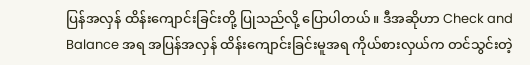ပြန်အလှန် ထိန်းကျောင်းခြင်းတို့ ပြုသည်လို့ ပြောပါတယ်။ ဒီအဆိုဟာ Check and Balance အရ အပြန်အလှန် ထိန်းကျောင်းခြင်းမူအရ ကိုယ်စားလှယ်က တင်သွင်းတဲ့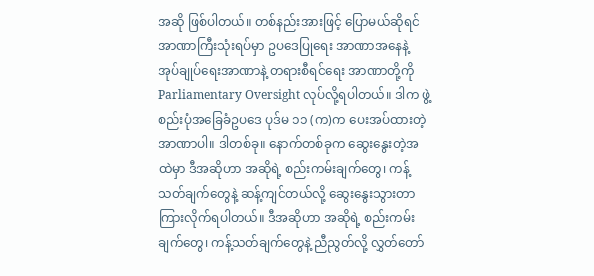အဆို ဖြစ်ပါတယ်။ တစ်နည်းအားဖြင့် ပြောမယ်ဆိုရင် အာဏာကြီးသုံးရပ်မှာ ဥပဒေပြုရေး အာဏာအနေနဲ့ အုပ်ချုပ်ရေးအာဏာနဲ့ တရားစီရင်ရေး အာဏာတို့ကို Parliamentary Oversight လုပ်လို့ရပါတယ်။ ဒါက ဖွဲ့စည်းပုံအခြေခံဥပဒေ ပုဒ်မ ၁၁ (က)က ပေးအပ်ထားတဲ့ အာဏာပါ။ ဒါတစ်ခု။ နောက်တစ်ခုက ဆွေးနွေးတဲ့အထဲမှာ ဒီအဆိုဟာ အဆိုရဲ့ စည်းကမ်းချက်တွေ၊ ကန့်သတ်ချက်တွေနဲ့ ဆန့်ကျင်တယ်လို့ ဆွေးနွေးသွားတာ ကြားလိုက်ရပါတယ်။ ဒီအဆိုဟာ အဆိုရဲ့ စည်းကမ်းချက်တွေ၊ ကန့်သတ်ချက်တွေနဲ့ ညီညွတ်လို့ လွှတ်တော်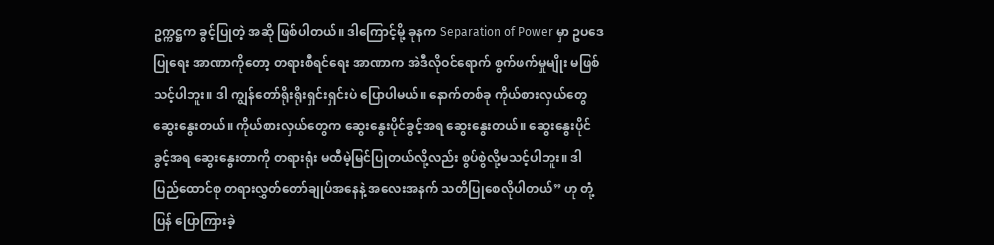ဥက္ကဋ္ဌက ခွင့်ပြုတဲ့ အဆို ဖြစ်ပါတယ်။ ဒါကြောင့်မို့ ခုနက Separation of Power မှာ ဥပဒေပြုရေး အာဏာကိုတော့ တရားစီရင်ရေး အာဏာက အဲဒီလိုဝင်ရောက် စွက်ဖက်မှုမျိုး မဖြစ်သင့်ပါဘူး။ ဒါ ကျွန်တော်ရိုးရိုးရှင်းရှင်းပဲ ပြောပါမယ်။ နောက်တစ်ခု ကိုယ်စားလှယ်တွေ ဆွေးနွေးတယ်။ ကိုယ်စားလှယ်တွေက ဆွေးနွေးပိုင်ခွင့်အရ ဆွေးနွေးတယ်။ ဆွေးနွေးပိုင်ခွင့်အရ ဆွေးနွေးတာကို တရားရုံး မထီမဲ့မြင်ပြုတယ်လို့လည်း စွပ်စွဲလို့မသင့်ပါဘူး။ ဒါ ပြည်ထောင်စု တရားလွှတ်တော်ချုပ်အနေနဲ့ အလေးအနက် သတိပြုစေလိုပါတယ်” ဟု တုံ့ပြန် ပြောကြားခဲ့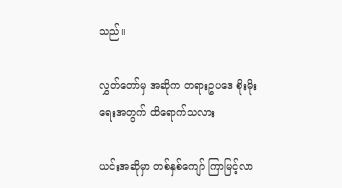သည်။

လွှတ်တော်မှ အဆိုက တရားဥပဒေ စိုးမိုးရေးအတွက် ထိရောက်သလား

ယင်းအဆိုမှာ တစ်နှစ်ကျော် ကြာမြင့်လာ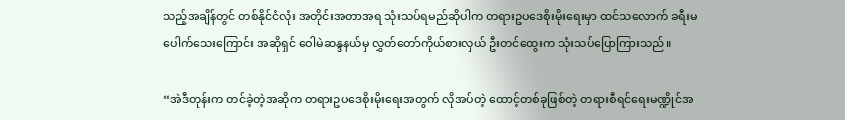သည့်အချိန်တွင် တစ်နိုင်ငံလုံး အတိုင်းအတာအရ သုံးသပ်ရမည်ဆိုပါက တရားဥပဒေစိုးမိုးရေးမှာ ထင်သလောက် ခရီးမပေါက်သေးကြောင်း အဆိုရှင် ဝေါမဲဆန္ဒနယ်မှ လွှတ်တော်ကိုယ်စားလှယ် ဦးတင်ထွေးက သုံးသပ်ပြောကြားသည်။

“အဲဒီတုန်းက တင်ခဲ့တဲ့အဆိုက တရားဥပဒေစိုးမိုးရေးအတွက် လိုအပ်တဲ့ ထောင့်တစ်ခုဖြစ်တဲ့ တရားစီရင်ရေးမဏ္ဍိုင်အ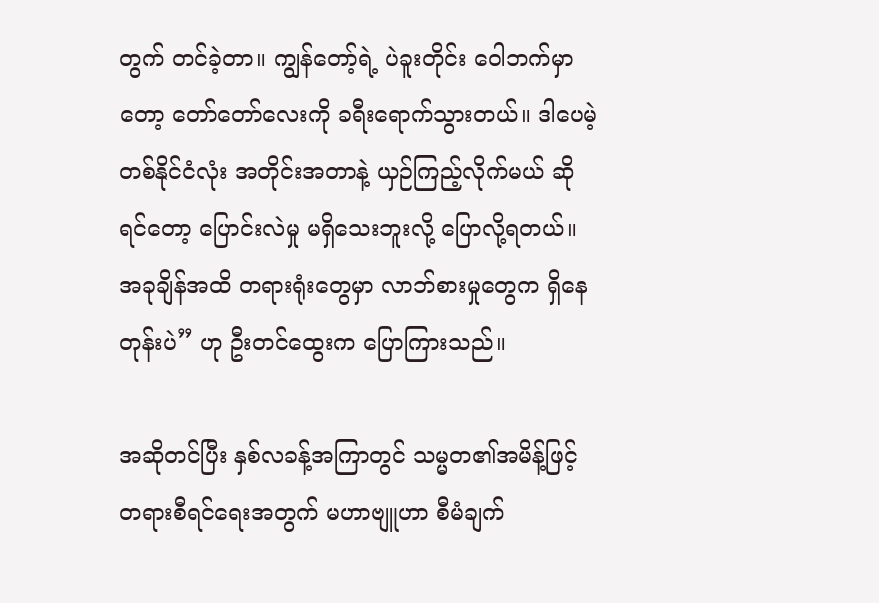တွက် တင်ခဲ့တာ။ ကျွန်တော့်ရဲ့ ပဲခူးတိုင်း ဝေါဘက်မှာတော့ တော်တော်လေးကို ခရီးရောက်သွားတယ်။ ဒါပေမဲ့ တစ်နိုင်ငံလုံး အတိုင်းအတာနဲ့ ယှဉ်ကြည့်လိုက်မယ် ဆိုရင်တော့ ပြောင်းလဲမှု မရှိသေးဘူးလို့ ပြောလို့ရတယ်။ အခုချိန်အထိ တရားရုံးတွေမှာ လာဘ်စားမှုတွေက ရှိနေတုန်းပဲ” ဟု ဦးတင်ထွေးက ပြောကြားသည်။

အဆိုတင်ပြီး နှစ်လခန့်အကြာတွင် သမ္မတ၏အမိန့်ဖြင့် တရားစီရင်ရေးအတွက် မဟာဗျူဟာ စီမံချက်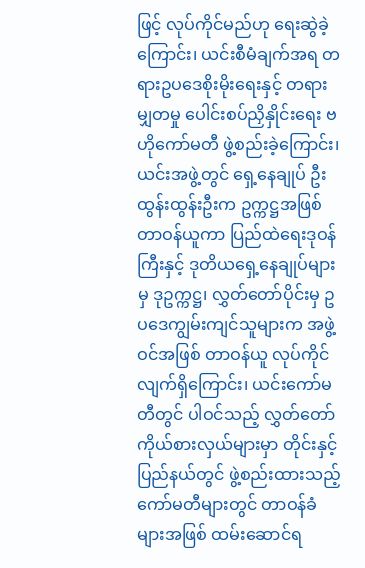ဖြင့် လုပ်ကိုင်မည်ဟု ရေးဆွဲခဲ့ကြောင်း၊ ယင်းစီမံချက်အရ တရားဥပဒေစိုးမိုးရေးနှင့် တရားမျှတမှု ပေါင်းစပ်ညှိနှိုင်းရေး ဗဟိုကော်မတီ ဖွဲ့စည်းခဲ့ကြောင်း၊ ယင်းအဖွဲ့တွင် ရှေ့နေချုပ် ဦးထွန်းထွန်းဦးက ဥက္ကဋ္ဌအဖြစ် တာဝန်ယူကာ ပြည်ထဲရေးဒုဝန်ကြီးနှင့် ဒုတိယရှေ့နေချုပ်များမှ ဒုဥက္ကဋ္ဌ၊ လွှတ်တော်ပိုင်းမှ ဥပဒေကျွမ်းကျင်သူများက အဖွဲ့ဝင်အဖြစ် တာဝန်ယူ လုပ်ကိုင်လျက်ရှိကြောင်း၊ ယင်းကော်မတီတွင် ပါဝင်သည့် လွှတ်တော်ကိုယ်စားလှယ်များမှာ တိုင်းနှင့်ပြည်နယ်တွင် ဖွဲ့စည်းထားသည့် ကော်မတီများတွင် တာဝန်ခံများအဖြစ် ထမ်းဆောင်ရ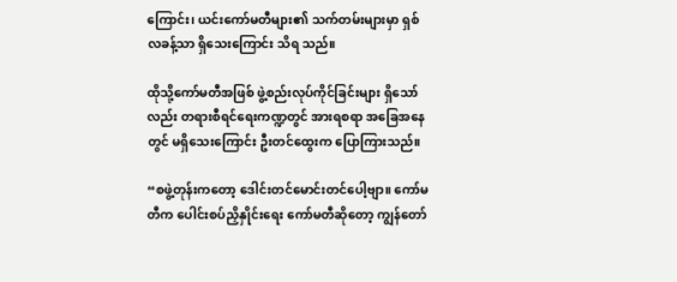ကြောင်း၊ ယင်းကော်မတီများ၏ သက်တမ်းများမှာ ရှစ်လခန့်သာ ရှိသေးကြောင်း သိရ သည်။

ထိုသို့ကော်မတီအဖြစ် ဖွဲ့စည်းလုပ်ကိုင်ခြင်းများ ရှိသော်လည်း တရားစီရင်ရေးကဏ္ဍတွင် အားရစရာ အခြေအနေတွင် မရှိသေးကြောင်း ဦးတင်ထွေးက ပြောကြားသည်။

“စဖွဲ့တုန်းကတော့ ဒေါင်းတင်မောင်းတင်ပေါ့ဗျာ။ ကော်မတီက ပေါင်းစပ်ညှိနှိုင်းရေး ကော်မတီဆိုတော့ ကျွန်တော်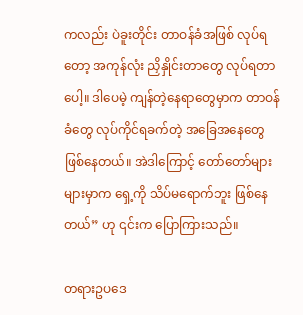ကလည်း ပဲခူးတိုင်း တာဝန်ခံအဖြစ် လုပ်ရတော့ အကုန်လုံး ညှိနှိုင်းတာတွေ လုပ်ရတာပေါ့။ ဒါပေမဲ့ ကျန်တဲ့နေရာတွေမှာက တာဝန်ခံတွေ လုပ်ကိုင်ရခက်တဲ့ အခြေအနေတွေ ဖြစ်နေတယ်။ အဲဒါကြောင့် တော်တော်များများမှာက ရှေ့ကို သိပ်မရောက်ဘူး ဖြစ်နေတယ်” ဟု ၎င်းက ပြောကြားသည်။

တရားဥပဒေ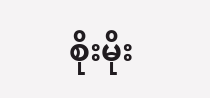စိုးမိုး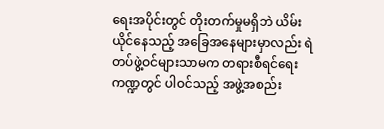ရေးအပိုင်းတွင် တိုးတက်မှုမရှိဘဲ ယိမ်းယိုင်နေသည့် အခြေအနေများမှာလည်း ရဲတပ်ဖွဲ့ဝင်များသာမက တရားစီရင်ရေးကဏ္ဍတွင် ပါဝင်သည့် အဖွဲ့အစည်း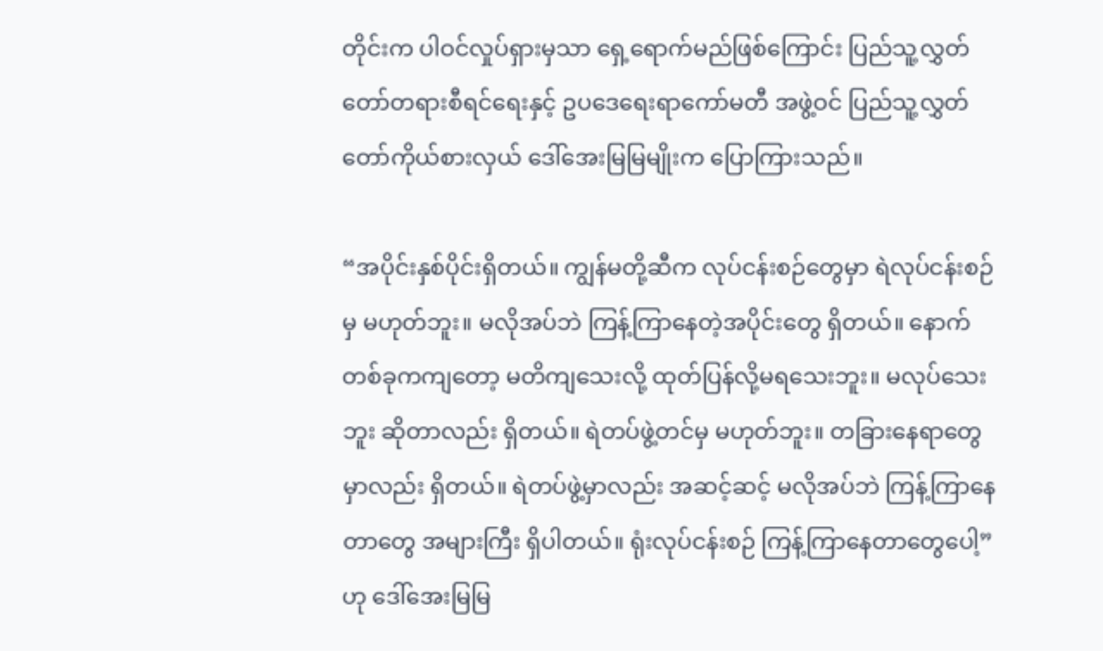တိုင်းက ပါဝင်လှုပ်ရှားမှသာ ရှေ့ရောက်မည်ဖြစ်ကြောင်း ပြည်သူ့လွှတ်တော်တရားစီရင်ရေးနှင့် ဥပဒေရေးရာကော်မတီ အဖွဲ့ဝင် ပြည်သူ့လွှတ်တော်ကိုယ်စားလှယ် ဒေါ်အေးမြမြမျိုးက ပြောကြားသည်။

“အပိုင်းနှစ်ပိုင်းရှိတယ်။ ကျွန်မတို့ဆီက လုပ်ငန်းစဉ်တွေမှာ ရဲလုပ်ငန်းစဉ်မှ မဟုတ်ဘူး။ မလိုအပ်ဘဲ ကြန့်ကြာနေတဲ့အပိုင်းတွေ ရှိတယ်။ နောက်တစ်ခုကကျတော့ မတိကျသေးလို့ ထုတ်ပြန်လို့မရသေးဘူး။ မလုပ်သေးဘူး ဆိုတာလည်း ရှိတယ်။ ရဲတပ်ဖွဲ့တင်မှ မဟုတ်ဘူး။ တခြားနေရာတွေမှာလည်း ရှိတယ်။ ရဲတပ်ဖွဲ့မှာလည်း အဆင့်ဆင့် မလိုအပ်ဘဲ ကြန့်ကြာနေတာတွေ အများကြီး ရှိပါတယ်။ ရုံးလုပ်ငန်းစဉ် ကြန့်ကြာနေတာတွေပေါ့” ဟု ဒေါ်အေးမြမြ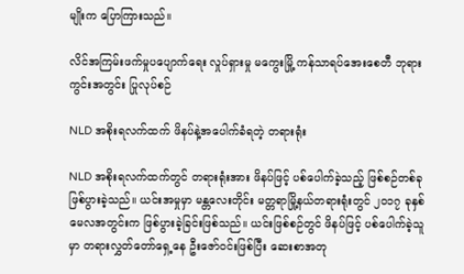မျိုးက ပြောကြားသည်။

လိင်အကြမ်းဖက်မှုပပျောက်ရေး လှုပ်ရှားမှု မကွေးမြို့ ကန်သာရပ်အေးစေတီ ဘုရားကွင်းအတွင်း ပြုလုပ်စဉ်

NLD အစိုးရလက်ထက် ဖိနပ်နဲ့အပေါက်ခံရတဲ့ တရားရုံး

NLD အစိုးရလက်ထက်တွင် တရားရုံးအား ဖိနပ်ဖြင့် ပစ်ပေါက်ခဲ့သည့် ဖြစ်စဉ်တစ်ခု ဖြစ်ပွားခဲ့သည်။ ယင်းအမှုမှာ မန္တလေးတိုင်း မတ္တရာမြို့နယ်တရားရုံးတွင် ၂၀၁၇ ခုနှစ် မေလအတွင်းက ဖြစ်ပွားခဲ့ခြင်းဖြစ်သည်။ ယင်းဖြစ်စဉ်တွင် ဖိနပ်ဖြင့် ပစ်ပေါက်ခဲ့သူမှာ တရားလွှတ်တော်ရှေ့နေ ဦးဇော်ဝင်းဖြစ်ပြီး ဆေးစာအတု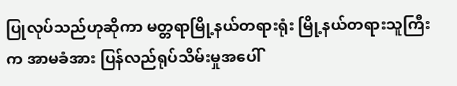ပြုလုပ်သည်ဟုဆိုကာ မတ္တရာမြို့နယ်တရားရုံး မြို့နယ်တရားသူကြီးက အာမခံအား ပြန်လည်ရုပ်သိမ်းမှုအပေါ်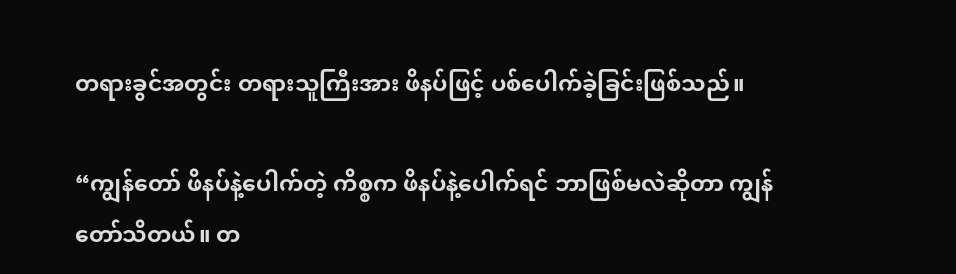တရားခွင်အတွင်း တရားသူကြီးအား ဖိနပ်ဖြင့် ပစ်ပေါက်ခဲ့ခြင်းဖြစ်သည်။

“ကျွန်တော် ဖိနပ်နဲ့ပေါက်တဲ့ ကိစ္စက ဖိနပ်နဲ့ပေါက်ရင် ဘာဖြစ်မလဲဆိုတာ ကျွန်တော်သိတယ်။ တ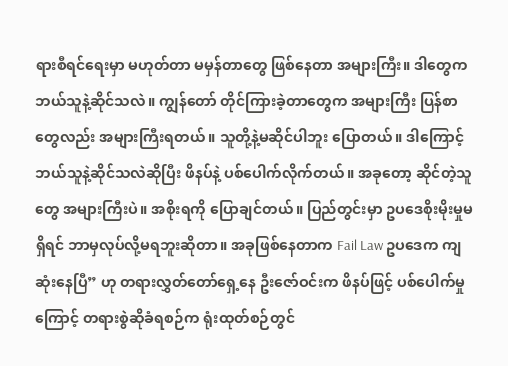ရားစီရင်ရေးမှာ မဟုတ်တာ မမှန်တာတွေ ဖြစ်နေတာ အများကြီး။ ဒါတွေက ဘယ်သူနဲ့ဆိုင်သလဲ။ ကျွန်တော် တိုင်ကြားခဲ့တာတွေက အများကြီး ပြန်စာတွေလည်း အများကြီးရတယ်။ သူတို့နဲ့မဆိုင်ပါဘူး ပြောတယ်။ ဒါကြောင့် ဘယ်သူနဲ့ဆိုင်သလဲဆိုပြီး ဖိနပ်နဲ့ ပစ်ပေါက်လိုက်တယ်။ အခုတော့ ဆိုင်တဲ့သူတွေ အများကြီးပဲ။ အစိုးရကို ပြောချင်တယ်။ ပြည်တွင်းမှာ ဥပဒေစိုးမိုးမှုမရှိရင် ဘာမှလုပ်လို့မရဘူးဆိုတာ။ အခုဖြစ်နေတာက Fail Law ဥပဒေက ကျဆုံးနေပြီ” ဟု တရားလွှတ်တော်ရှေ့နေ ဦးဇော်ဝင်းက ဖိနပ်ဖြင့် ပစ်ပေါက်မှုကြောင့် တရားစွဲဆိုခံရစဉ်က ရုံးထုတ်စဉ်တွင်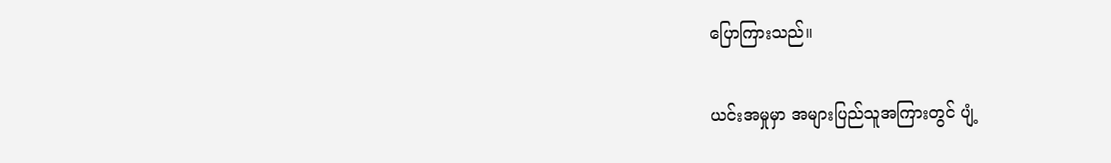ပြောကြားသည်။

ယင်းအမှုမှာ အများပြည်သူအကြားတွင် ပျံ့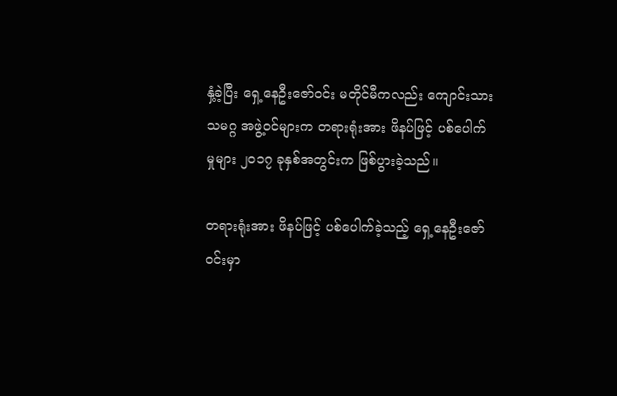နှံ့ခဲ့ပြီး ရှေ့နေဦးဇော်ဝင်း မတိုင်မီကလည်း ကျောင်းသားသမဂ္ဂ အဖွဲ့ဝင်များက တရားရုံးအား ဖိနပ်ဖြင့် ပစ်ပေါက်မှုများ ၂၀၁၇ ခုနှစ်အတွင်းက ဖြစ်ပွားခဲ့သည်။

တရားရုံးအား ဖိနပ်ဖြင့် ပစ်ပေါက်ခဲ့သည့် ရှေ့နေဦးဇော်ဝင်းမှာ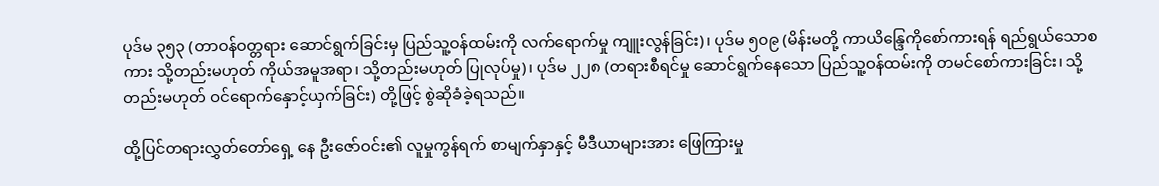ပုဒ်မ ၃၅၃ (တာဝန်ဝတ္တရား ဆောင်ရွက်ခြင်းမှ ပြည်သူ့ဝန်ထမ်းကို လက်ရောက်မှု ကျူးလွန်ခြင်း)၊ ပုဒ်မ ၅၀၉ (မိန်းမတို့ ကာယိန္ဒြေကိုစော်ကားရန် ရည်ရွယ်သောစကား သို့တည်းမဟုတ် ကိုယ်အမူအရာ၊ သို့တည်းမဟုတ် ပြုလုပ်မှု)၊ ပုဒ်မ ၂၂၈ (တရားစီရင်မှု ဆောင်ရွက်နေသော ပြည်သူ့ဝန်ထမ်းကို တမင်စော်ကားခြင်း၊ သို့တည်းမဟုတ် ဝင်ရောက်နှောင့်ယှက်ခြင်း) တို့ဖြင့် စွဲဆိုခံခဲ့ရသည်။

ထို့ပြင်တရားလွှတ်တော်ရှေ့ နေ ဦးဇော်ဝင်း၏ လူမှုကွန်ရက် စာမျက်နှာနှင့် မီဒီယာများအား ဖြေကြားမှု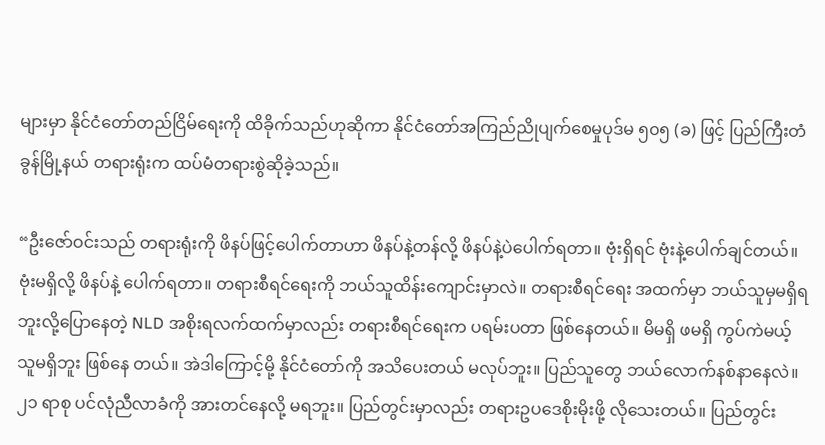များမှာ နိုင်ငံတော်တည်ငြိမ်ရေးကို ထိခိုက်သည်ဟုဆိုကာ နိုင်ငံတော်အကြည်ညိုပျက်စေမှုပုဒ်မ ၅၀၅ (ခ) ဖြင့် ပြည်ကြီးတံခွန်မြို့နယ် တရားရုံးက ထပ်မံတရားစွဲဆိုခဲ့သည်။

“ဦးဇော်ဝင်းသည် တရားရုံးကို ဖိနပ်ဖြင့်ပေါက်တာဟာ ဖိနပ်နဲ့တန်လို့ ဖိနပ်နဲ့ပဲပေါက်ရတာ။ ဗုံးရှိရင် ဗုံးနဲ့ပေါက်ချင်တယ်။ ဗုံးမရှိလို့ ဖိနပ်နဲ့ ပေါက်ရတာ။ တရားစီရင်ရေးကို ဘယ်သူထိန်းကျောင်းမှာလဲ။ တရားစီရင်ရေး အထက်မှာ ဘယ်သူမှမရှိရဘူးလို့ပြောနေတဲ့ NLD အစိုးရလက်ထက်မှာလည်း တရားစီရင်ရေးက ပရမ်းပတာ ဖြစ်နေတယ်။ မိမရှိ ဖမရှိ ကွပ်ကဲမယ့်သူမရှိဘူး ဖြစ်နေ တယ်။ အဲဒါကြောင့်မို့ နိုင်ငံတော်ကို အသိပေးတယ် မလုပ်ဘူး။ ပြည်သူတွေ ဘယ်လောက်နစ်နာနေလဲ။ ၂၁ ရာစု ပင်လုံညီလာခံကို အားတင်နေလို့ မရဘူး။ ပြည်တွင်းမှာလည်း တရားဥပဒေစိုးမိုးဖို့ လိုသေးတယ်။ ပြည်တွင်း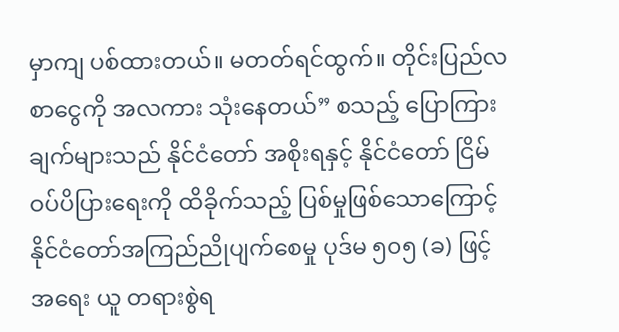မှာကျ ပစ်ထားတယ်။ မတတ်ရင်ထွက်။ တိုင်းပြည်လစာငွေကို အလကား သုံးနေတယ်” စသည့် ပြောကြားချက်များသည် နိုင်ငံတော် အစိုးရနှင့် နိုင်ငံတော် ငြိမ်ဝပ်ပိပြားရေးကို ထိခိုက်သည့် ပြစ်မှုဖြစ်သောကြောင့် နိုင်ငံတော်အကြည်ညိုပျက်စေမှု ပုဒ်မ ၅၀၅ (ခ) ဖြင့် အရေး ယူ တရားစွဲရ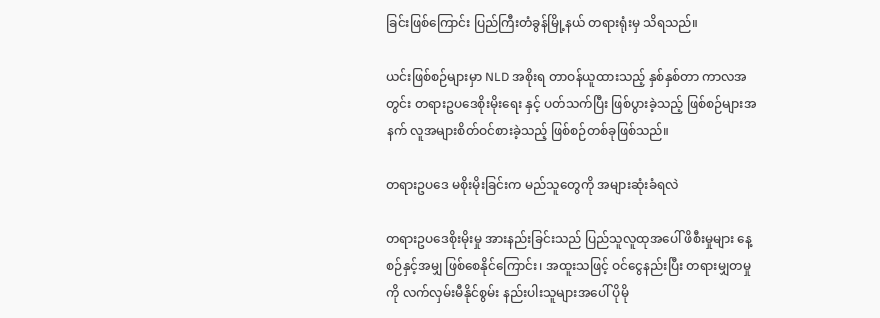ခြင်းဖြစ်ကြောင်း ပြည်ကြီးတံခွန်မြို့နယ် တရားရုံးမှ သိရသည်။

ယင်းဖြစ်စဉ်များမှာ NLD အစိုးရ တာဝန်ယူထားသည့် နှစ်နှစ်တာ ကာလအတွင်း တရားဥပဒေစိုးမိုးရေး နှင့် ပတ်သက်ပြီး ဖြစ်ပွားခဲ့သည့် ဖြစ်စဉ်များအနက် လူအများစိတ်ဝင်စားခဲ့သည့် ဖြစ်စဉ်တစ်ခုဖြစ်သည်။

တရားဥပဒေ မစိုးမိုးခြင်းက မည်သူတွေကို အများဆုံးခံရလဲ

တရားဥပဒေစိုးမိုးမှု အားနည်းခြင်းသည် ပြည်သူလူထုအပေါ် ဖိစီးမှုများ နေ့စဉ်နှင့်အမျှ ဖြစ်စေနိုင်ကြောင်း၊ အထူးသဖြင့် ဝင်ငွေနည်းပြီး တရားမျှတမှုကို လက်လှမ်းမီနိုင်စွမ်း နည်းပါးသူများအပေါ် ပိုမို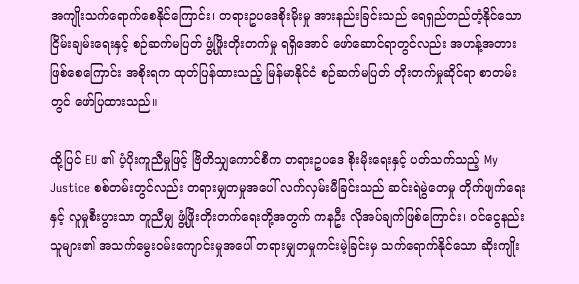အကျိုးသက်ရောက်စေနိုင်ကြောင်း၊ တရားဥပဒေစိုးမိုးမှု အားနည်းခြင်းသည် ရေရှည်တည်တံ့နိုင်သော ငြိမ်းချမ်းရေးနှင့် စဉ်ဆက်မပြတ် ဖွံ့ဖြိုးတိုးတက်မှု ရရှိအောင် ဖော်ဆောင်ရာတွင်လည်း အဟန့်အတားဖြစ်စေကြောင်း အစိုးရက ထုတ်ပြန်ထားသည့် မြန်မာနိုင်ငံ စဉ်ဆက်မပြတ် တိုးတက်မှုဆိုင်ရာ စာတမ်းတွင် ဖော်ပြထားသည်။

ထို့ပြင် EU ၏ ပံ့ပိုးကူညီမှုဖြင့် ဗြိတိသျှကောင်စီက တရားဥပဒေ စိုးမိုးရေးနှင့် ပတ်သက်သည့် My Justice စစ်တမ်းတွင်လည်း တရားမျှတမှုအပေါ် လက်လှမ်းမီခြင်းသည် ဆင်းရဲမွဲတေမှု တိုက်ဖျက်ရေးနှင့် လူမှုစီးပွားသာ တူညီမျှ ဖွံ့ဖြိုးတိုးတက်ရေးတို့အတွက် ကနဦး လိုအပ်ချက်ဖြစ်ကြောင်း၊ ဝင်ငွေနည်းသူများ၏ အသက်မွေးဝမ်းကျောင်းမှုအပေါ် တရားမျှတမှုကင်းမဲ့ခြင်းမှ သက်ရောက်နိုင်သော ဆိုးကျိုး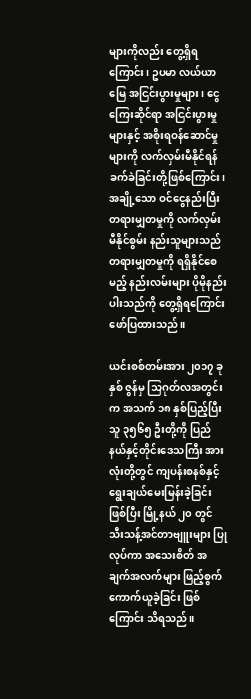များကိုလည်း တွေ့ရှိရကြောင်း၊ ဥပမာ လယ်ယာမြေ အငြင်းပွားမှုများ၊ ငွေကြေးဆိုင်ရာ အငြင်းပွားမှုများနှင့် အစိုးရဝန်ဆောင်မှုများကို လက်လှမ်းမီနိုင်ရန် ခက်ခဲခြင်းတို့ဖြစ်ကြောင်း၊ အချို့သော ဝင်ငွေနည်းပြီး တရားမျှတမှုကို လက်လှမ်းမီနိုင်စွမ်း နည်းသူများသည် တရားမျှတမှုကို ရရှိနိုင်စေမည့် နည်းလမ်းများ ပိုမိုနည်းပါးသည်ကို တွေ့ရှိရကြောင်း ဖော်ပြထားသည်။

ယင်းစစ်တမ်းအား ၂၀၁၇ ခုနှစ် ဇွန်မှ သြဂုတ်လအတွင်းက အသက် ၁၈ နှစ်ပြည့်ပြီးသူ ၃၅၆၅ ဦးတို့ကို ပြည်နယ်နှင့်တိုင်းဒေသကြီး အားလုံးတို့တွင် ကျပန်းစနစ်နှင့် ရွေးချယ်မေးမြန်းခဲ့ခြင်းဖြစ်ပြီး မြို့နယ် ၂၀ တွင် သီးသန့်အင်တာဗျူးများ ပြုလုပ်ကာ အသေးစိတ် အချက်အလက်များ ဖြည့်စွက်ကောက်ယူခဲ့ခြင်း ဖြစ်ကြောင်း သိရသည်။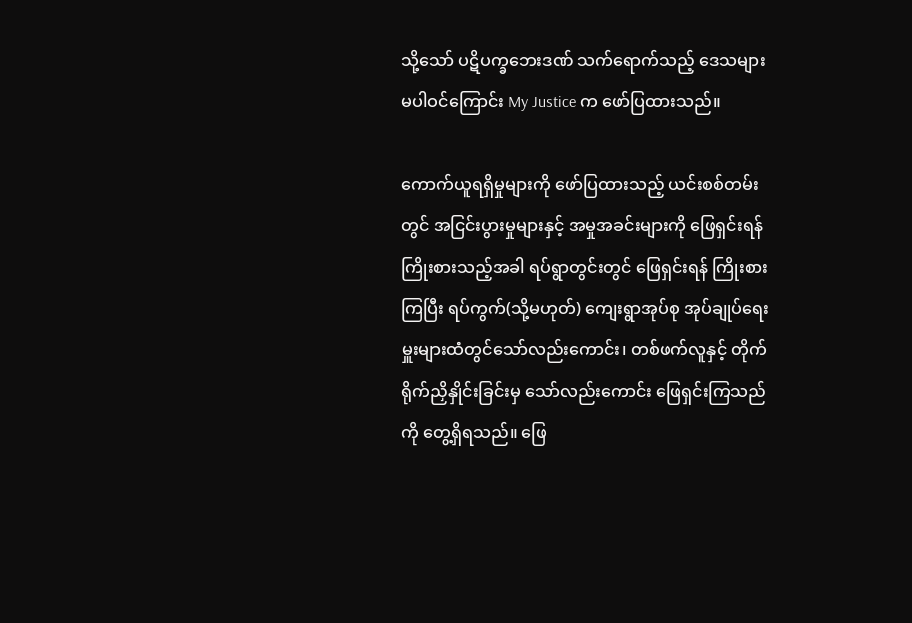သို့သော် ပဋိပက္ခဘေးဒဏ် သက်ရောက်သည့် ဒေသများ မပါဝင်ကြောင်း My Justice က ဖော်ပြထားသည်။

ကောက်ယူရရှိမှုများကို ဖော်ပြထားသည့် ယင်းစစ်တမ်းတွင် အငြင်းပွားမှုများနှင့် အမှုအခင်းများကို ဖြေရှင်းရန် ကြိုးစားသည့်အခါ ရပ်ရွာတွင်းတွင် ဖြေရှင်းရန် ကြိုးစားကြပြီး ရပ်ကွက်(သို့မဟုတ်) ကျေးရွာအုပ်စု အုပ်ချုပ်ရေးမှူးများထံတွင်သော်လည်းကောင်း၊ တစ်ဖက်လူနှင့် တိုက်ရိုက်ညှိနှိုင်းခြင်းမှ သော်လည်းကောင်း ဖြေရှင်းကြသည်ကို တွေ့ရှိရသည်။ ဖြေ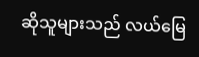ဆိုသူများသည် လယ်မြေ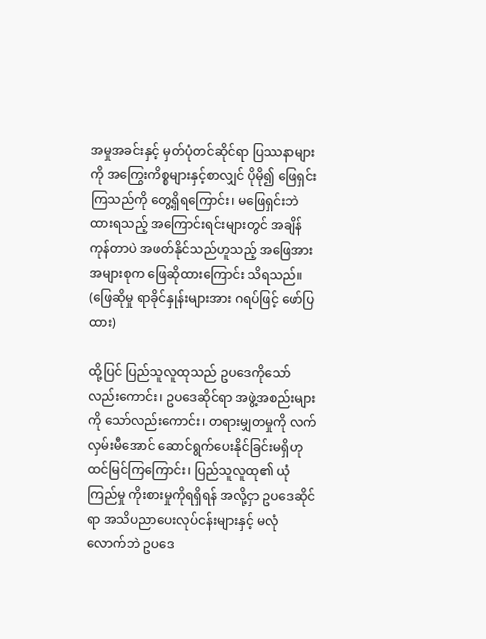အမှုအခင်းနှင့် မှတ်ပုံတင်ဆိုင်ရာ ပြဿနာများကို အကြွေးကိစ္စများနှင့်စာလျှင် ပိုမို၍ ဖြေရှင်းကြသည်ကို တွေ့ရှိရကြောင်း၊ မဖြေရှင်းဘဲထားရသည့် အကြောင်းရင်းများတွင် အချိန်ကုန်တာပဲ အဖတ်နိုင်သည်ဟူသည့် အဖြေအား အများစုက ဖြေဆိုထားကြောင်း သိရသည်။ (ဖြေဆိုမှု ရာခိုင်နှုန်းများအား ဂရပ်ဖြင့် ဖော်ပြထား)

ထို့ပြင် ပြည်သူလူထုသည် ဥပဒေကိုသော်လည်းကောင်း၊ ဥပဒေဆိုင်ရာ အဖွဲ့အစည်းများကို သော်လည်းကောင်း၊ တရားမျှတမှုကို လက်လှမ်းမီအောင် ဆောင်ရွက်ပေးနိုင်ခြင်းမရှိဟု ထင်မြင်ကြကြောင်း၊ ပြည်သူလူထု၏ ယုံကြည်မှု ကိုးစားမှုကိုရရှိရန် အလို့ငှာ ဥပဒေဆိုင်ရာ အသိပညာပေးလုပ်ငန်းများနှင့် မလုံလောက်ဘဲ ဥပဒေ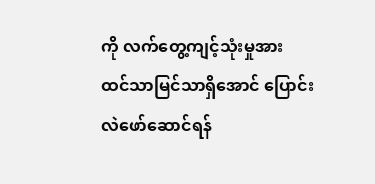ကို လက်တွေ့ကျင့်သုံးမှုအား ထင်သာမြင်သာရှိအောင် ပြောင်းလဲဖော်ဆောင်ရန်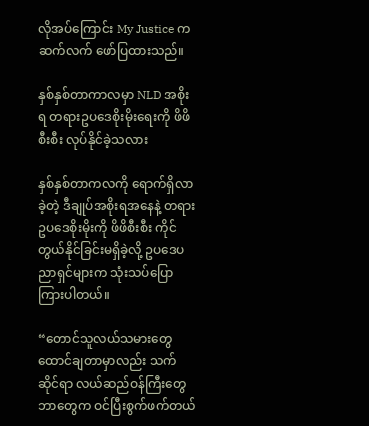လိုအပ်ကြောင်း My Justice က ဆက်လက် ဖော်ပြထားသည်။

နှစ်နှစ်တာကာလမှာ NLD အစိုးရ တရားဥပဒေစိုးမိုးရေးကို ဖိဖိစီးစီး လုပ်နိုင်ခဲ့သလား

နှစ်နှစ်တာကလကို ရောက်ရှိလာခဲ့တဲ့ ဒီချုပ်အစိုးရအနေနဲ့ တရားဥပဒေစိုးမိုးကို ဖိဖိစီးစီး ကိုင်တွယ်နိုင်ခြင်းမရှိခဲ့လို့ ဥပဒေပညာရှင်များက သုံးသပ်ပြောကြားပါတယ်။

“တောင်သူလယ်သမားတွေ ထောင်ချတာမှာလည်း သက်ဆိုင်ရာ လယ်ဆည်ဝန်ကြီးတွေဘာတွေက ဝင်ပြီးစွက်ဖက်တယ်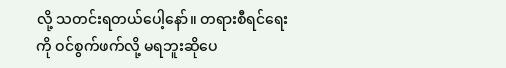လို့ သတင်းရတယ်ပေါ့နော်။ တရားစီရင်ရေးကို ဝင်စွက်ဖက်လို့ မရဘူးဆိုပေ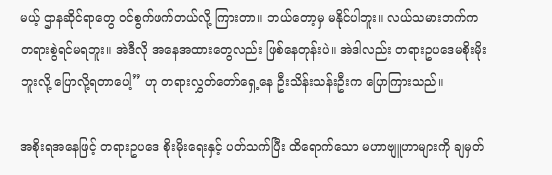မယ့် ဌာနဆိုင်ရာတွေ ဝင်စွက်ဖက်တယ်လို့ ကြားတာ။ ဘယ်တော့မှ မနိုင်ပါဘူး။ လယ်သမားဘက်က တရားစွဲရင်မရဘူး။ အဲဒီလို အနေအထားတွေလည်း ဖြစ်နေတုန်းပဲ။ အဲဒါလည်း တရားဥပဒေမစိုးမိုးဘူးလို့ ပြောလို့ရတာပေါ့” ဟု တရားလွှတ်တော်ရှေ့နေ ဦးသိန်းသန်းဦးက ပြောကြားသည်။

အစိုးရအနေဖြင့် တရားဥပဒေ စိုးမိုးရေးနှင့် ပတ်သက်ပြီး ထိရောက်သော မဟာဗျူဟာများကို ချမှတ်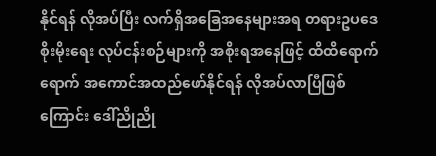နိုင်ရန် လိုအပ်ပြီး လက်ရှိအခြေအနေများအရ တရားဥပဒေစိုးမိုးရေး လုပ်ငန်းစဉ်များကို အစိုးရအနေဖြင့် ထိထိရောက်ရောက် အကောင်အထည်ဖော်နိုင်ရန် လိုအပ်လာပြီဖြစ်ကြောင်း ဒေါ်ညိုညို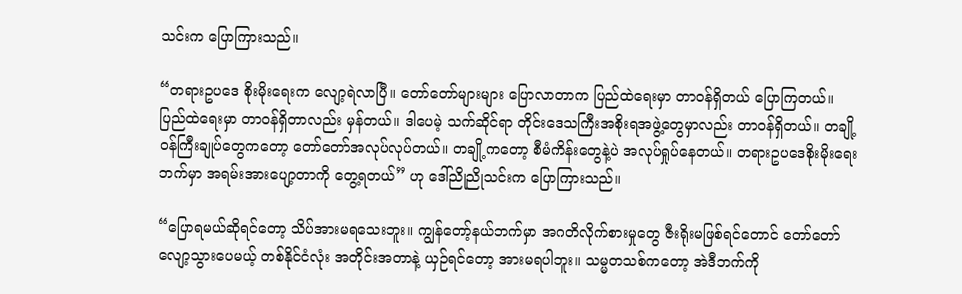သင်းက ပြောကြားသည်။

“တရားဥပဒေ စိုးမိုးရေးက လျော့ရဲလာပြီ။ တော်တော်များများ ပြောလာတာက ပြည်ထဲရေးမှာ တာဝန်ရှိတယ် ပြောကြတယ်။ ပြည်ထဲရေးမှာ တာဝန်ရှိတာလည်း မှန်တယ်။ ဒါပေမဲ့ သက်ဆိုင်ရာ တိုင်းဒေသကြီးအစိုးရအဖွဲ့တွေမှာလည်း တာဝန်ရှိတယ်။ တချို့ဝန်ကြီးချုပ်တွေကတော့ တော်တော်အလုပ်လုပ်တယ်။ တချို့ကတော့ စီမံကိန်းတွေနဲ့ပဲ အလုပ်ရှုပ်နေတယ်။ တရားဥပဒေစိုးမိုးရေးဘက်မှာ အရမ်းအားပျော့တာကို တွေ့ရတယ်” ဟု ဒေါ်ညိုညိုသင်းက ပြောကြားသည်။

“ပြောရမယ်ဆိုရင်တော့ သိပ်အားမရသေးဘူး။ ကျွန်တော့်နယ်ဘက်မှာ အဂတိလိုက်စားမှုတွေ ဇီးရိုးမဖြစ်ရင်တောင် တော်တော်လျော့သွားပေမယ့် တစ်နိုင်ငံလုံး အတိုင်းအတာနဲ့ ယှဉ်ရင်တော့ အားမရပါဘူး။ သမ္မတသစ်ကတော့ အဲဒီဘက်ကို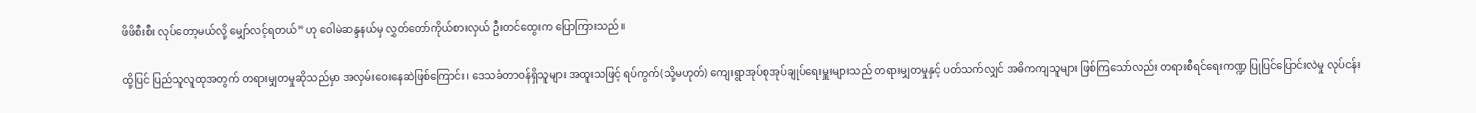ဖိဖိစီးစီး လုပ်တော့မယ်လို့ မျှော်လင့်ရတယ်” ဟု ဝေါမဲဆန္ဒနယ်မှ လွှတ်တော်ကိုယ်စားလှယ် ဦးတင်ထွေးက ပြောကြားသည်။

ထို့ပြင် ပြည်သူလူထုအတွက် တရားမျှတမှုဆိုသည်မှာ အလှမ်းဝေးနေဆဲဖြစ်ကြောင်း၊ ဒေသခံတာဝန်ရှိသူများ အထူးသဖြင့် ရပ်ကွက်(သို့မဟုတ်) ကျေးရွာအုပ်စုအုပ်ချုပ်ရေးမှူးများသည် တရားမျှတမှုနှင့် ပတ်သက်လျှင် အဓိကကျသူများ ဖြစ်ကြသော်လည်း တရားစီရင်ရေးကဏ္ဍ ပြုပြင်ပြောင်းလဲမှု လုပ်ငန်း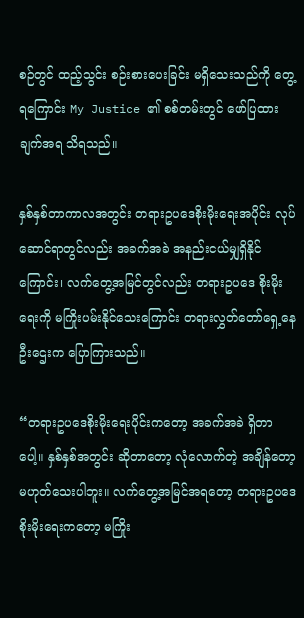စဉ်တွင် ထည့်သွင်း စဉ်းစားပေးခြင်း မရှိသေးသည်ကို တွေ့ရကြောင်း My Justice ၏ စစ်တမ်းတွင် ဖော်ပြထားချက်အရ သိရသည်။

နှစ်နှစ်တာကာလအတွင်း တရားဥပဒေစိုးမိုးရေးအပိုင်း လုပ်ဆောင်ရာတွင်လည်း အခက်အခဲ အနည်းငယ်မျှရှိနိုင်ကြောင်း၊ လက်တွေ့အမြင်တွင်လည်း တရားဥပဒေ စိုးမိုးရေးကို မကြိုးပမ်းနိုင်သေးကြောင်း တရားလွှတ်တော်ရှေ့နေ ဦးဌေးက ပြောကြားသည်။

“တရားဥပဒေစိုးမိုးရေးပိုင်းကတော့ အခက်အခဲ ရှိတာပေါ့။ နှစ်နှစ်အတွင်း ဆိုတာတော့ လုံလောက်တဲ့ အချိန်တော့ မဟုတ်သေးပါဘူး။ လက်တွေ့အမြင်အရတော့ တရားဥပဒေ စိုးမိုးရေးကတော့ မကြိုး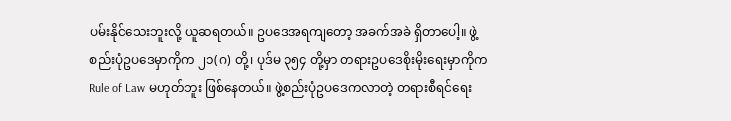ပမ်းနိုင်သေးဘူးလို့ ယူဆရတယ်။ ဥပဒေအရကျတော့ အခက်အခဲ ရှိတာပေါ့။ ဖွဲ့စည်းပုံဥပဒေမှာကိုက ၂၁(ဂ) တို့၊ ပုဒ်မ ၃၅၄ တို့မှာ တရားဥပဒေစိုးမိုးရေးမှာကိုက Rule of Law မဟုတ်ဘူး ဖြစ်နေတယ်။ ဖွဲ့စည်းပုံဥပဒေကလာတဲ့ တရားစီရင်ရေး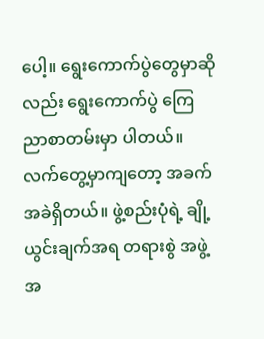ပေါ့။ ရွေးကောက်ပွဲတွေမှာဆိုလည်း ရွေးကောက်ပွဲ ကြေညာစာတမ်းမှာ ပါတယ်။ လက်တွေ့မှာကျတော့ အခက်အခဲရှိတယ်။ ဖွဲ့စည်းပုံရဲ့ ချို့ယွင်းချက်အရ တရားစွဲ အဖွဲ့အ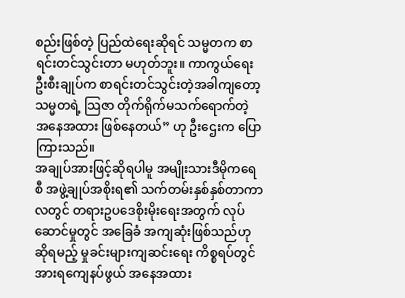စည်းဖြစ်တဲ့ ပြည်ထဲရေးဆိုရင် သမ္မတက စာရင်းတင်သွင်းတာ မဟုတ်ဘူး။ ကာကွယ်ရေးဦးစီးချုပ်က စာရင်းတင်သွင်းတဲ့အခါကျတော့ သမ္မတရဲ့ သြဇာ တိုက်ရိုက်မသက်ရောက်တဲ့ အနေအထား ဖြစ်နေတယ်” ဟု ဦးဌေးက ပြောကြားသည်။
အချုပ်အားဖြင့်ဆိုရပါမူ အမျိုးသားဒီမိုကရေစီ အဖွဲ့ချုပ်အစိုးရ၏ သက်တမ်းနှစ်နှစ်တာကာလတွင် တရားဥပဒေစိုးမိုးရေးအတွက် လုပ်ဆောင်မှုတွင် အခြေခံ အကျဆုံးဖြစ်သည်ဟု ဆိုရမည့် မှုခင်းများကျဆင်းရေး ကိစ္စရပ်တွင် အားရကျေနပ်ဖွယ် အနေအထား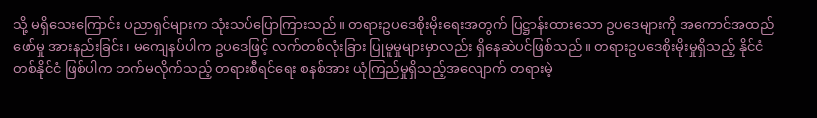သို့ မရှိသေးကြောင်း ပညာရှင်များက သုံးသပ်ပြောကြားသည်။ တရားဥပဒေစိုးမိုးရေးအတွက် ပြဋ္ဌာန်းထားသော ဥပဒေများကို အကောင်အထည်ဖော်မှု အားနည်းခြင်း၊ မကျေနပ်ပါက ဥပဒေဖြင့် လက်တစ်လုံးခြား ပြုမူမှုများမှာလည်း ရှိနေဆဲပင်ဖြစ်သည်။ တရားဥပဒေစိုးမိုးမှုရှိသည့် နိုင်ငံတစ်နိုင်ငံ ဖြစ်ပါက ဘက်မလိုက်သည့် တရားစီရင်ရေး စနစ်အား ယုံကြည်မှုရှိသည့်အလျောက် တရားမဲ့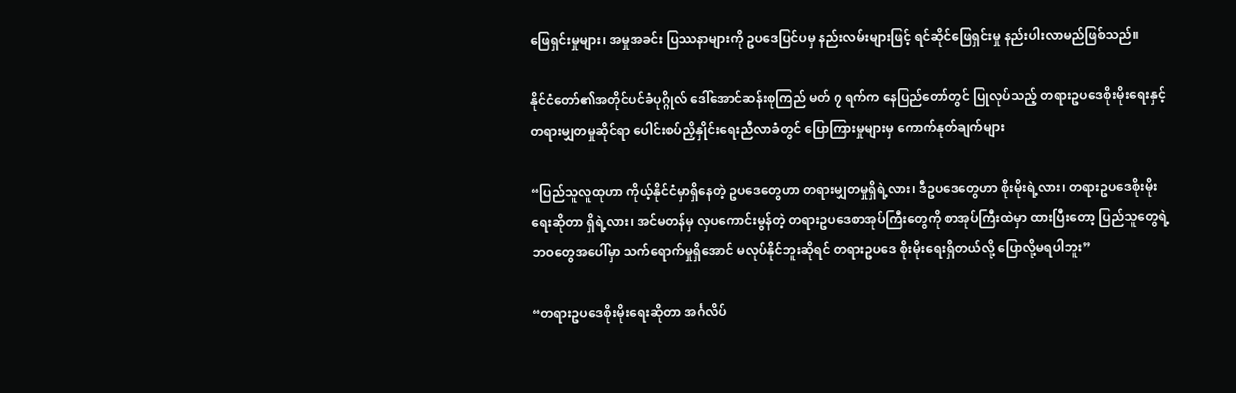ဖြေရှင်းမှုများ၊ အမှုအခင်း ပြဿနာများကို ဥပဒေပြင်ပမှ နည်းလမ်းများဖြင့် ရင်ဆိုင်ဖြေရှင်းမှု နည်းပါးလာမည်ဖြစ်သည်။

နိုင်ငံတော်၏အတိုင်ပင်ခံပုဂ္ဂိုလ် ဒေါ်အောင်ဆန်းစုကြည် မတ် ၇ ရက်က နေပြည်တော်တွင် ပြုလုပ်သည့် တရားဥပဒေစိုးမိုးရေးနှင့် တရားမျှတမှုဆိုင်ရာ ပေါင်းစပ်ညှိနှိုင်းရေးညီလာခံတွင် ပြောကြားမှုများမှ ကောက်နုတ်ချက်များ

“ပြည်သူလူထုဟာ ကိုယ့်နိုင်ငံမှာရှိနေတဲ့ ဥပဒေတွေဟာ တရားမျှတမှုရှိရဲ့လား၊ ဒီဥပဒေတွေဟာ စိုးမိုးရဲ့လား၊ တရားဥပဒေစိုးမိုးရေးဆိုတာ ရှိရဲ့လား၊ အင်မတန်မှ လှပကောင်းမွန်တဲ့ တရားဥပဒေစာအုပ်ကြီးတွေကို စာအုပ်ကြီးထဲမှာ ထားပြီးတော့ ပြည်သူတွေရဲ့ ဘဝတွေအပေါ်မှာ သက်ရောက်မှုရှိအောင် မလုပ်နိုင်ဘူးဆိုရင် တရားဥပဒေ စိုးမိုးရေးရှိတယ်လို့ ပြောလို့မရပါဘူး”

“တရားဥပဒေစိုးမိုးရေးဆိုတာ အင်္ဂလိပ်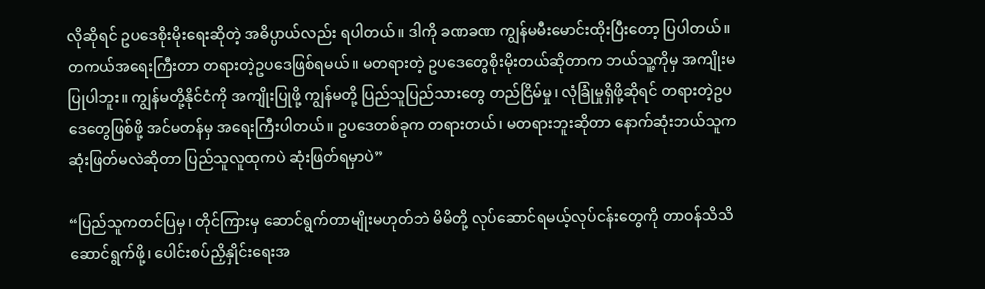လိုဆိုရင် ဥပဒေစိုးမိုးရေးဆိုတဲ့ အဓိပ္ပာယ်လည်း ရပါတယ်။ ဒါကို ခဏခဏ ကျွန်မမီးမောင်းထိုးပြီးတော့ ပြပါတယ်။ တကယ်အရေးကြီးတာ တရားတဲ့ဥပဒေဖြစ်ရမယ်။ မတရားတဲ့ ဥပဒေတွေစိုးမိုးတယ်ဆိုတာက ဘယ်သူ့ကိုမှ အကျိုးမပြုပါဘူး။ ကျွန်မတို့နိုင်ငံကို အကျိုးပြုဖို့ ကျွန်မတို့ ပြည်သူပြည်သားတွေ တည်ငြိမ်မှု၊ လုံခြုံမှုရှိဖို့ဆိုရင် တရားတဲ့ဥပဒေတွေဖြစ်ဖို့ အင်မတန်မှ အရေးကြီးပါတယ်။ ဥပဒေတစ်ခုက တရားတယ်၊ မတရားဘူးဆိုတာ နောက်ဆုံးဘယ်သူက ဆုံးဖြတ်မလဲဆိုတာ ပြည်သူလူထုကပဲ ဆုံးဖြတ်ရမှာပဲ”

“ပြည်သူကတင်ပြမှ၊ တိုင်ကြားမှ ဆောင်ရွက်တာမျိုးမဟုတ်ဘဲ မိမိတို့ လုပ်ဆောင်ရမယ့်လုပ်ငန်းတွေကို တာဝန်သိသိ ဆောင်ရွက်ဖို့၊ ပေါင်းစပ်ညှိနှိုင်းရေးအ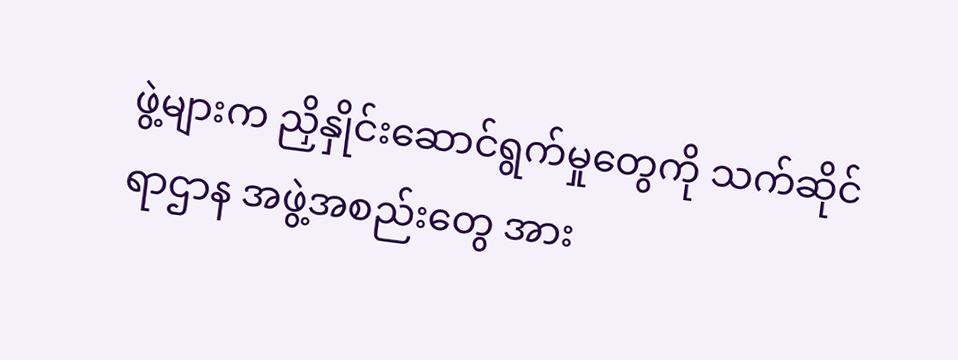ဖွဲ့များက ညှိနှိုင်းဆောင်ရွက်မှုတွေကို သက်ဆိုင်ရာဌာန အဖွဲ့အစည်းတွေ အား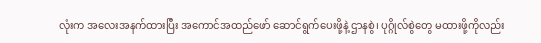လုံးက အလေးအနက်ထားပြီး အကောင်အထည်ဖော် ဆောင်ရွက်ပေးဖို့နဲ့ ဌာနစွဲ၊ ပုဂ္ဂိုလ်စွဲတွေ မထားဖို့ကိုလည်း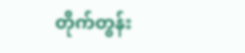တိုက်တွန်း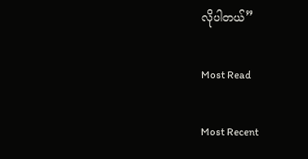လိုပါတယ်”

Most Read

Most Recent